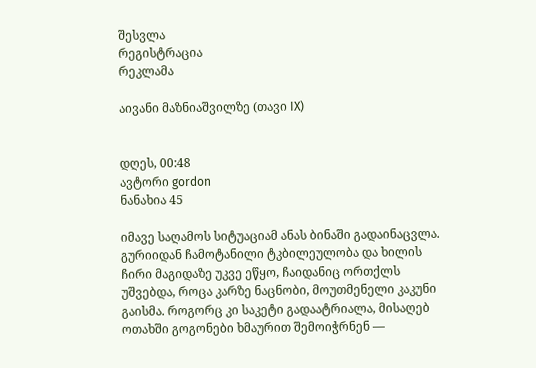შესვლა
რეგისტრაცია
რეკლამა

აივანი მაზნიაშვილზე (თავი IX)


დღეს, 00:48
ავტორი gordon
ნანახია 45

იმავე საღამოს სიტუაციამ ანას ბინაში გადაინაცვლა. გურიიდან ჩამოტანილი ტკბილეულობა და ხილის ჩირი მაგიდაზე უკვე ეწყო, ჩაიდანიც ორთქლს უშვებდა, როცა კარზე ნაცნობი, მოუთმენელი კაკუნი გაისმა. როგორც კი საკეტი გადაატრიალა, მისაღებ ოთახში გოგონები ხმაურით შემოიჭრნენ —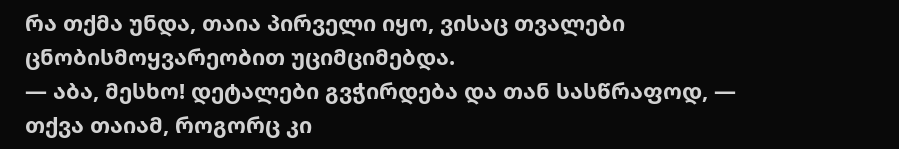რა თქმა უნდა, თაია პირველი იყო, ვისაც თვალები ცნობისმოყვარეობით უციმციმებდა.
— აბა, მესხო! დეტალები გვჭირდება და თან სასწრაფოდ, — თქვა თაიამ, როგორც კი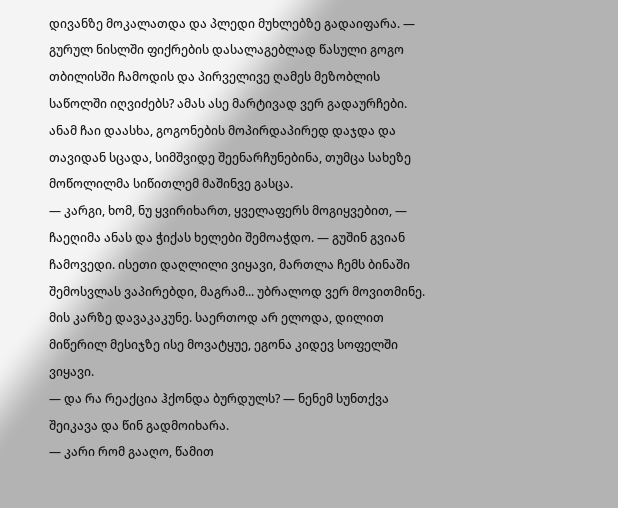დივანზე მოკალათდა და პლედი მუხლებზე გადაიფარა. — გურულ ნისლში ფიქრების დასალაგებლად წასული გოგო თბილისში ჩამოდის და პირველივე ღამეს მეზობლის საწოლში იღვიძებს? ამას ასე მარტივად ვერ გადაურჩები.
ანამ ჩაი დაასხა, გოგონების მოპირდაპირედ დაჯდა და თავიდან სცადა, სიმშვიდე შეენარჩუნებინა, თუმცა სახეზე მოწოლილმა სიწითლემ მაშინვე გასცა.
— კარგი, ხომ, ნუ ყვირიხართ, ყველაფერს მოგიყვებით, — ჩაეღიმა ანას და ჭიქას ხელები შემოაჭდო. — გუშინ გვიან ჩამოვედი. ისეთი დაღლილი ვიყავი, მართლა ჩემს ბინაში შემოსვლას ვაპირებდი, მაგრამ... უბრალოდ ვერ მოვითმინე. მის კარზე დავაკაკუნე. საერთოდ არ ელოდა, დილით მიწერილ მესიჯზე ისე მოვატყუე, ეგონა კიდევ სოფელში ვიყავი.
— და რა რეაქცია ჰქონდა ბურდულს? — ნენემ სუნთქვა შეიკავა და წინ გადმოიხარა.
— კარი რომ გააღო, წამით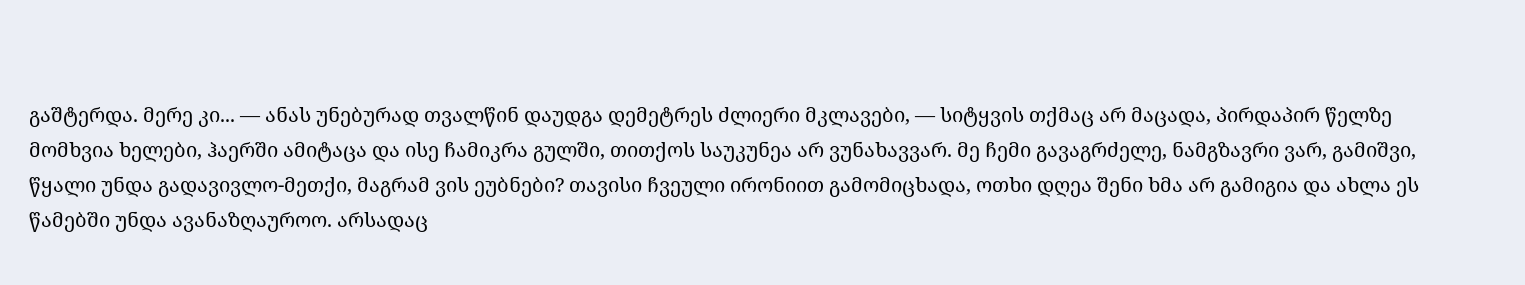გაშტერდა. მერე კი... — ანას უნებურად თვალწინ დაუდგა დემეტრეს ძლიერი მკლავები, — სიტყვის თქმაც არ მაცადა, პირდაპირ წელზე მომხვია ხელები, ჰაერში ამიტაცა და ისე ჩამიკრა გულში, თითქოს საუკუნეა არ ვუნახავვარ. მე ჩემი გავაგრძელე, ნამგზავრი ვარ, გამიშვი, წყალი უნდა გადავივლო-მეთქი, მაგრამ ვის ეუბნები? თავისი ჩვეული ირონიით გამომიცხადა, ოთხი დღეა შენი ხმა არ გამიგია და ახლა ეს წამებში უნდა ავანაზღაუროო. არსადაც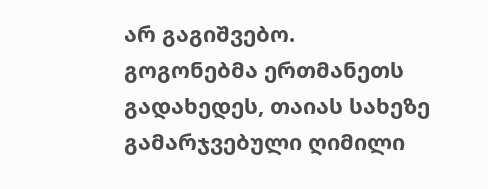არ გაგიშვებო.
გოგონებმა ერთმანეთს გადახედეს, თაიას სახეზე გამარჯვებული ღიმილი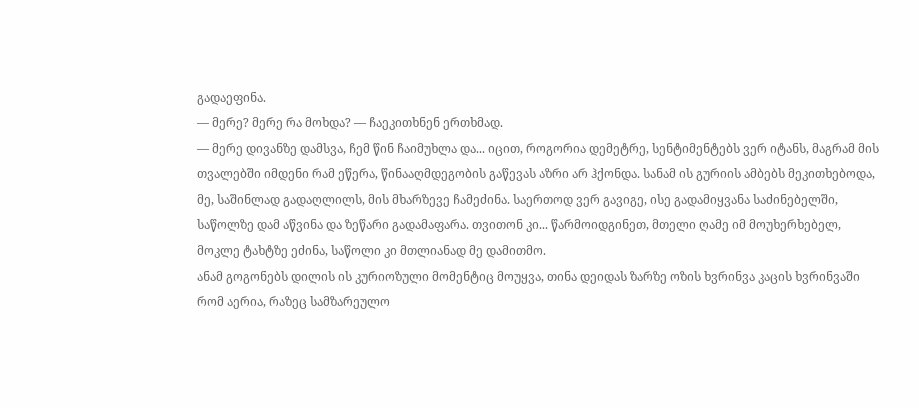გადაეფინა.
— მერე? მერე რა მოხდა? — ჩაეკითხნენ ერთხმად.
— მერე დივანზე დამსვა, ჩემ წინ ჩაიმუხლა და... იცით, როგორია დემეტრე, სენტიმენტებს ვერ იტანს, მაგრამ მის თვალებში იმდენი რამ ეწერა, წინააღმდეგობის გაწევას აზრი არ ჰქონდა. სანამ ის გურიის ამბებს მეკითხებოდა, მე, საშინლად გადაღლილს, მის მხარზევე ჩამეძინა. საერთოდ ვერ გავიგე, ისე გადამიყვანა საძინებელში, საწოლზე დამ აწვინა და ზეწარი გადამაფარა. თვითონ კი... წარმოიდგინეთ, მთელი ღამე იმ მოუხერხებელ, მოკლე ტახტზე ეძინა, საწოლი კი მთლიანად მე დამითმო.
ანამ გოგონებს დილის ის კურიოზული მომენტიც მოუყვა, თინა დეიდას ზარზე ოზის ხვრინვა კაცის ხვრინვაში რომ აერია, რაზეც სამზარეულო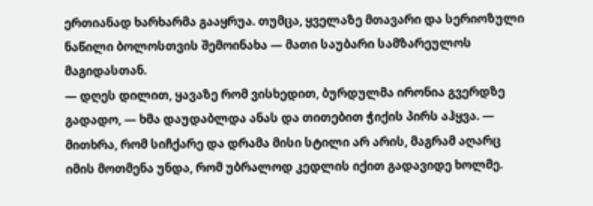ერთიანად ხარხარმა გააყრუა. თუმცა, ყველაზე მთავარი და სერიოზული ნაწილი ბოლოსთვის შემოინახა — მათი საუბარი სამზარეულოს მაგიდასთან.
— დღეს დილით, ყავაზე რომ ვისხედით, ბურდულმა ირონია გვერდზე გადადო, — ხმა დაუდაბლდა ანას და თითებით ჭიქის პირს აჰყვა. — მითხრა, რომ სიჩქარე და დრამა მისი სტილი არ არის, მაგრამ აღარც იმის მოთმენა უნდა, რომ უბრალოდ კედლის იქით გადავიდე ხოლმე.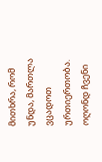მითხრა, რომ უნდა, მართლა ვცადოთ ურთიერთობა. ოღონდ ჩვენი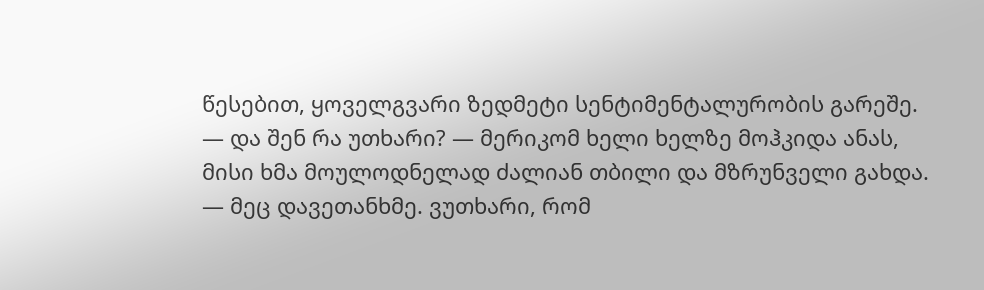წესებით, ყოველგვარი ზედმეტი სენტიმენტალურობის გარეშე.
— და შენ რა უთხარი? — მერიკომ ხელი ხელზე მოჰკიდა ანას, მისი ხმა მოულოდნელად ძალიან თბილი და მზრუნველი გახდა.
— მეც დავეთანხმე. ვუთხარი, რომ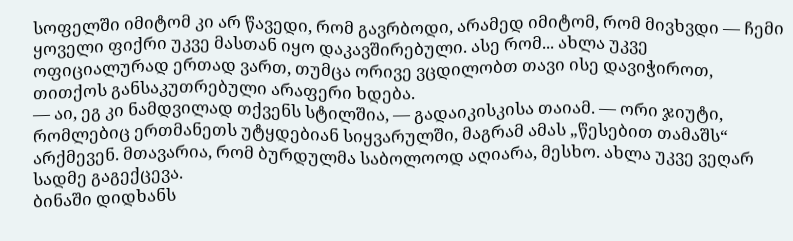სოფელში იმიტომ კი არ წავედი, რომ გავრბოდი, არამედ იმიტომ, რომ მივხვდი — ჩემი ყოველი ფიქრი უკვე მასთან იყო დაკავშირებული. ასე რომ... ახლა უკვე ოფიციალურად ერთად ვართ, თუმცა ორივე ვცდილობთ თავი ისე დავიჭიროთ, თითქოს განსაკუთრებული არაფერი ხდება.
— აი, ეგ კი ნამდვილად თქვენს სტილშია, — გადაიკისკისა თაიამ. — ორი ჯიუტი, რომლებიც ერთმანეთს უტყდებიან სიყვარულში, მაგრამ ამას „წესებით თამაშს“ არქმევენ. მთავარია, რომ ბურდულმა საბოლოოდ აღიარა, მესხო. ახლა უკვე ვეღარ სადმე გაგექცევა.
ბინაში დიდხანს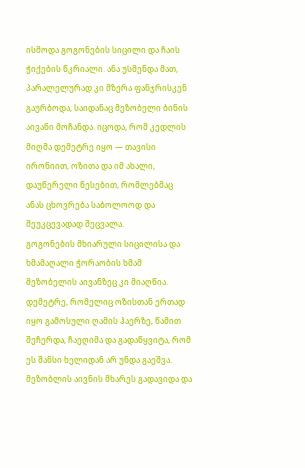ისმოდა გოგონების სიცილი და ჩაის ჭიქების წკრიალი. ანა უსმენდა მათ, პარალელურად კი მზერა ფანჯრისკენ გაურბოდა, საიდანაც მეზობელი ბინის აივანი მოჩანდა. იცოდა, რომ კედლის მიღმა დემეტრე იყო — თავისი ირონიით, ოზითა და იმ ახალი, დაუწერელი წესებით, რომლებმაც ანას ცხოვრება საბოლოოდ და შეუკცევადად შეცვალა.
გოგონების მხიარული სიცილისა და ხმამაღალი ჭორაობის ხმამ მეზობელის აივანზეც კი მიაღწია. დემეტრე, რომელიც ოზისთან ერთად იყო გამოსული ღამის ჰაერზე, წამით შეჩერდა, ჩაეღიმა და გადაწყვიტა, რომ ეს შანსი ხელიდან არ უნდა გაეშვა.
მეზობლის აივნის მხარეს გადავიდა და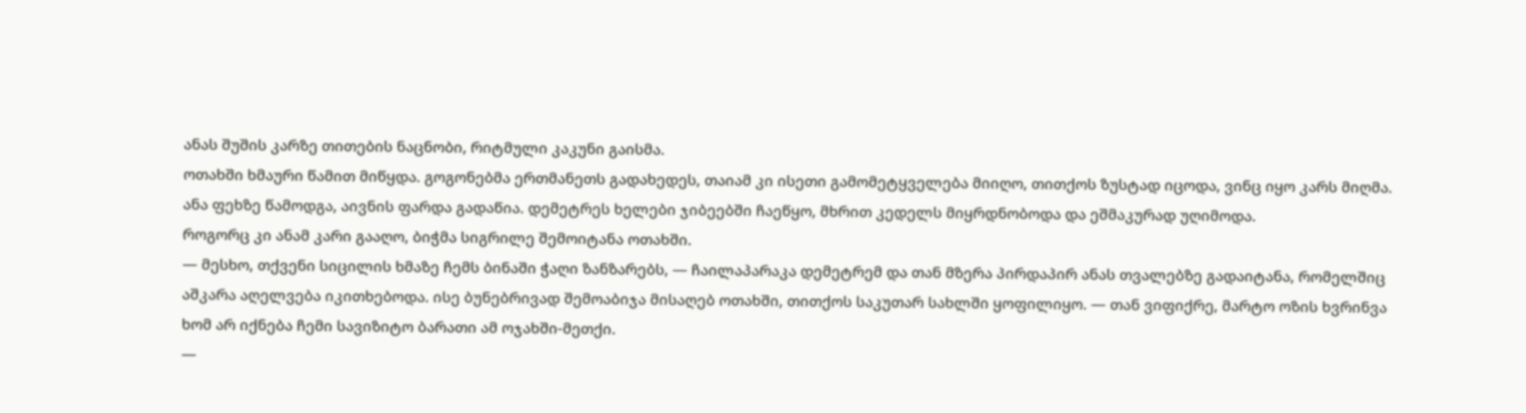ანას შუშის კარზე თითების ნაცნობი, რიტმული კაკუნი გაისმა.
ოთახში ხმაური წამით მიწყდა. გოგონებმა ერთმანეთს გადახედეს, თაიამ კი ისეთი გამომეტყველება მიიღო, თითქოს ზუსტად იცოდა, ვინც იყო კარს მიღმა. ანა ფეხზე წამოდგა, აივნის ფარდა გადაწია. დემეტრეს ხელები ჯიბეებში ჩაეწყო, მხრით კედელს მიყრდნობოდა და ეშმაკურად უღიმოდა.
როგორც კი ანამ კარი გააღო, ბიჭმა სიგრილე შემოიტანა ოთახში.
— მესხო, თქვენი სიცილის ხმაზე ჩემს ბინაში ჭაღი ზანზარებს, — ჩაილაპარაკა დემეტრემ და თან მზერა პირდაპირ ანას თვალებზე გადაიტანა, რომელშიც აშკარა აღელვება იკითხებოდა. ისე ბუნებრივად შემოაბიჯა მისაღებ ოთახში, თითქოს საკუთარ სახლში ყოფილიყო. — თან ვიფიქრე, მარტო ოზის ხვრინვა ხომ არ იქნება ჩემი სავიზიტო ბარათი ამ ოჯახში-მეთქი.
—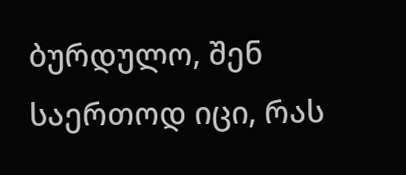ბურდულო, შენ საერთოდ იცი, რას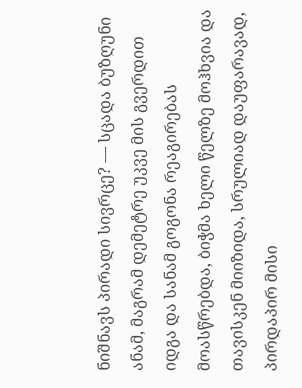ნიშნავს პირადი სივრცე? — სცადა ბუზღუნი ანამ, მაგრამ დემეტრე უკვე მის გვერდით იდგა და სანამ გოგონა რეაგირებას მოასწრებდა, ბიჭმა ხელი წელზე მოჰხვია და თავისკენ მიიზიდა, სრულიად დაუფარავად, პირდაპირ მისი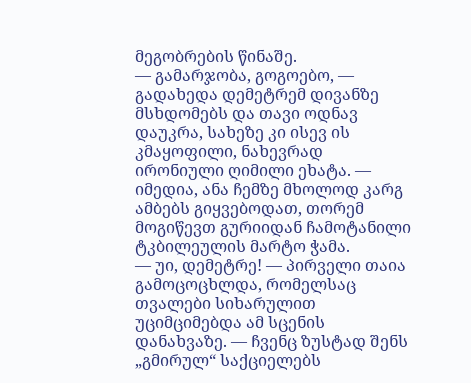მეგობრების წინაშე.
— გამარჯობა, გოგოებო, — გადახედა დემეტრემ დივანზე მსხდომებს და თავი ოდნავ დაუკრა, სახეზე კი ისევ ის კმაყოფილი, ნახევრად ირონიული ღიმილი ეხატა. — იმედია, ანა ჩემზე მხოლოდ კარგ ამბებს გიყვებოდათ, თორემ მოგიწევთ გურიიდან ჩამოტანილი ტკბილეულის მარტო ჭამა.
— უი, დემეტრე! — პირველი თაია გამოცოცხლდა, რომელსაც თვალები სიხარულით უციმციმებდა ამ სცენის დანახვაზე. — ჩვენც ზუსტად შენს „გმირულ“ საქციელებს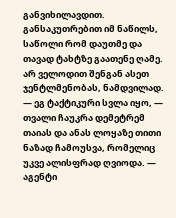განვიხილავდით. განსაკუთრებით იმ ნაწილს, საწოლი რომ დაუთმე და თავად ტახტზე გაათენე ღამე. არ ველოდით შენგან ასეთ ჯენტლმენობას, ნამდვილად.
— ეგ ტაქტიკური სვლა იყო, — თვალი ჩაუკრა დემეტრემ თაიას და ანას ლოყაზე თითი ნაზად ჩამოუსვა, რომელიც უკვე ალისფრად ღვიოდა. — აგენტი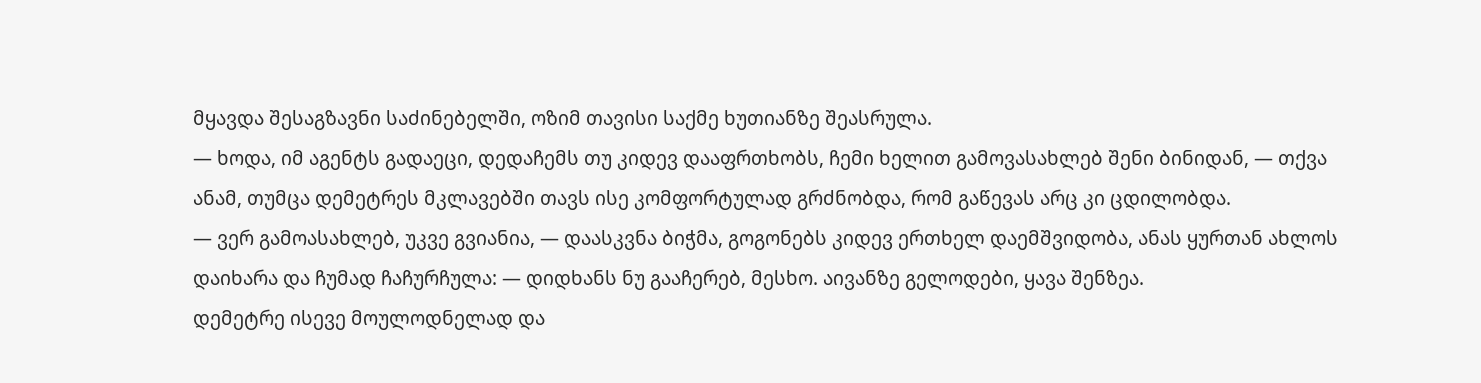მყავდა შესაგზავნი საძინებელში, ოზიმ თავისი საქმე ხუთიანზე შეასრულა.
— ხოდა, იმ აგენტს გადაეცი, დედაჩემს თუ კიდევ დააფრთხობს, ჩემი ხელით გამოვასახლებ შენი ბინიდან, — თქვა ანამ, თუმცა დემეტრეს მკლავებში თავს ისე კომფორტულად გრძნობდა, რომ გაწევას არც კი ცდილობდა.
— ვერ გამოასახლებ, უკვე გვიანია, — დაასკვნა ბიჭმა, გოგონებს კიდევ ერთხელ დაემშვიდობა, ანას ყურთან ახლოს დაიხარა და ჩუმად ჩაჩურჩულა: — დიდხანს ნუ გააჩერებ, მესხო. აივანზე გელოდები, ყავა შენზეა.
დემეტრე ისევე მოულოდნელად და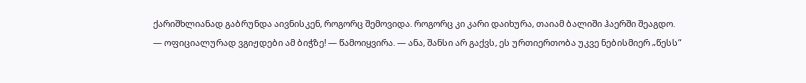ქარიშხლიანად გაბრუნდა აივნისკენ, როგორც შემოვიდა. როგორც კი კარი დაიხურა, თაიამ ბალიში ჰაერში შეაგდო.
— ოფიციალურად ვგიჟდები ამ ბიჭზე! — წამოიყვირა. — ანა, შანსი არ გაქვს, ეს ურთიერთობა უკვე ნებისმიერ „წესს“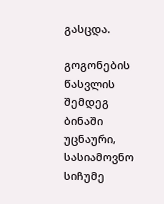გასცდა.

გოგონების წასვლის შემდეგ ბინაში უცნაური, სასიამოვნო სიჩუმე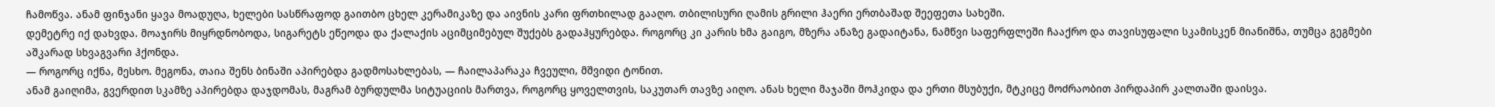ჩამოწვა. ანამ ფინჯანი ყავა მოადუღა, ხელები სასწრაფოდ გაითბო ცხელ კერამიკაზე და აივნის კარი ფრთხილად გააღო. თბილისური ღამის გრილი ჰაერი ერთბაშად შეეფეთა სახეში.
დემეტრე იქ დახვდა. მოაჯირს მიყრდნობოდა, სიგარეტს ეწეოდა და ქალაქის აციმციმებულ შუქებს გადაჰყურებდა. როგორც კი კარის ხმა გაიგო, მზერა ანაზე გადაიტანა, ნამწვი საფერფლეში ჩააქრო და თავისუფალი სკამისკენ მიანიშნა, თუმცა გეგმები აშკარად სხვაგვარი ჰქონდა.
— როგორც იქნა, მესხო. მეგონა, თაია შენს ბინაში აპირებდა გადმოსახლებას, — ჩაილაპარაკა ჩვეული, მშვიდი ტონით.
ანამ გაიღიმა, გვერდით სკამზე აპირებდა დაჯდომას, მაგრამ ბურდულმა სიტუაციის მართვა, როგორც ყოველთვის, საკუთარ თავზე აიღო. ანას ხელი მაჯაში მოჰკიდა და ერთი მსუბუქი, მტკიცე მოძრაობით პირდაპირ კალთაში დაისვა.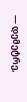— დემეტრე,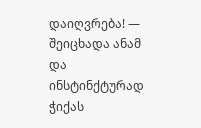დაიღვრება! — შეიცხადა ანამ და ინსტინქტურად ჭიქას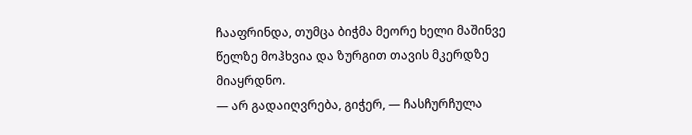ჩააფრინდა, თუმცა ბიჭმა მეორე ხელი მაშინვე წელზე მოჰხვია და ზურგით თავის მკერდზე მიაყრდნო.
— არ გადაიღვრება, გიჭერ, — ჩასჩურჩულა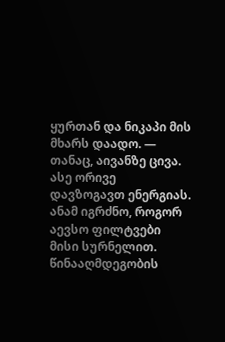ყურთან და ნიკაპი მის მხარს დაადო. — თანაც, აივანზე ცივა. ასე ორივე დავზოგავთ ენერგიას.
ანამ იგრძნო, როგორ აევსო ფილტვები მისი სურნელით. წინააღმდეგობის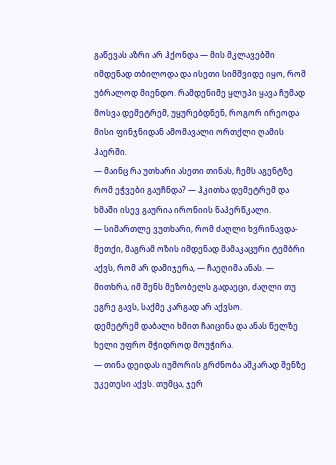გაწევას აზრი არ ჰქონდა — მის მკლავებში იმდენად თბილოდა და ისეთი სიმშვიდე იყო, რომ უბრალოდ მიენდო. რამდენიმე ყლუპი ყავა ჩუმად მოსვა დემეტრემ, უყურებდნენ, როგორ ირეოდა მისი ფინჯნიდან ამომავალი ორთქლი ღამის ჰაერში.
— მაინც რა უთხარი ასეთი თინას, ჩემს აგენტზე რომ ეჭვები გაუჩნდა? — ჰკითხა დემეტრემ და ხმაში ისევ გაურია ირონიის ნაპერწკალი.
— სიმართლე ვუთხარი, რომ ძაღლი ხვრინავდა-მეთქი, მაგრამ ოზის იმდენად მამაკაცური ტემბრი აქვს, რომ არ დამიჯერა, — ჩაეღიმა ანას. — მითხრა, იმ შენს მეზობელს გადაეცი, ძაღლი თუ ეგრე გავს, საქმე კარგად არ აქვსო.
დემეტრემ დაბალი ხმით ჩაიცინა და ანას წელზე ხელი უფრო მჭიდროდ მოუჭირა.
— თინა დეიდას იუმორის გრძნობა აშკარად შენზე უკეთესი აქვს. თუმცა, ჯერ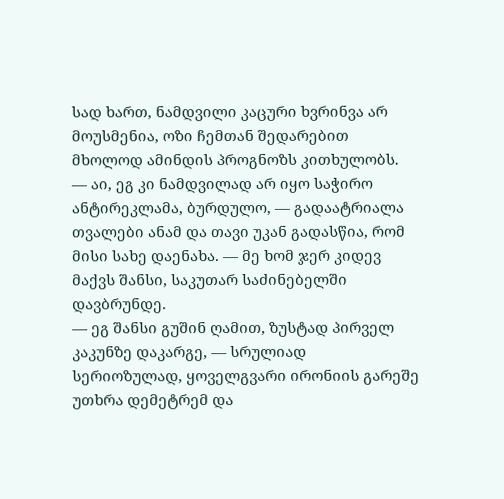სად ხართ, ნამდვილი კაცური ხვრინვა არ მოუსმენია, ოზი ჩემთან შედარებით მხოლოდ ამინდის პროგნოზს კითხულობს.
— აი, ეგ კი ნამდვილად არ იყო საჭირო ანტირეკლამა, ბურდულო, — გადაატრიალა თვალები ანამ და თავი უკან გადასწია, რომ მისი სახე დაენახა. — მე ხომ ჯერ კიდევ მაქვს შანსი, საკუთარ საძინებელში დავბრუნდე.
— ეგ შანსი გუშინ ღამით, ზუსტად პირველ კაკუნზე დაკარგე, — სრულიად სერიოზულად, ყოველგვარი ირონიის გარეშე უთხრა დემეტრემ და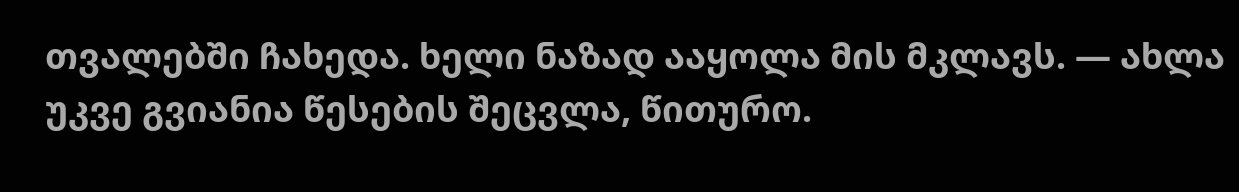თვალებში ჩახედა. ხელი ნაზად ააყოლა მის მკლავს. — ახლა უკვე გვიანია წესების შეცვლა, წითურო.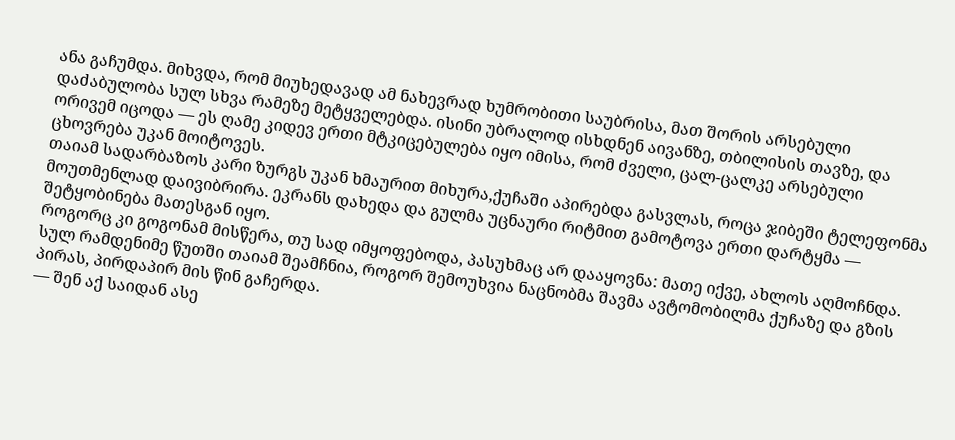ანა გაჩუმდა. მიხვდა, რომ მიუხედავად ამ ნახევრად ხუმრობითი საუბრისა, მათ შორის არსებული დაძაბულობა სულ სხვა რამეზე მეტყველებდა. ისინი უბრალოდ ისხდნენ აივანზე, თბილისის თავზე, და ორივემ იცოდა — ეს ღამე კიდევ ერთი მტკიცებულება იყო იმისა, რომ ძველი, ცალ-ცალკე არსებული ცხოვრება უკან მოიტოვეს.
თაიამ სადარბაზოს კარი ზურგს უკან ხმაურით მიხურა,ქუჩაში აპირებდა გასვლას, როცა ჯიბეში ტელეფონმა მოუთმენლად დაივიბრირა. ეკრანს დახედა და გულმა უცნაური რიტმით გამოტოვა ერთი დარტყმა — შეტყობინება მათესგან იყო.
როგორც კი გოგონამ მისწერა, თუ სად იმყოფებოდა, პასუხმაც არ დააყოვნა: მათე იქვე, ახლოს აღმოჩნდა. სულ რამდენიმე წუთში თაიამ შეამჩნია, როგორ შემოუხვია ნაცნობმა შავმა ავტომობილმა ქუჩაზე და გზის პირას, პირდაპირ მის წინ გაჩერდა.
— შენ აქ საიდან ასე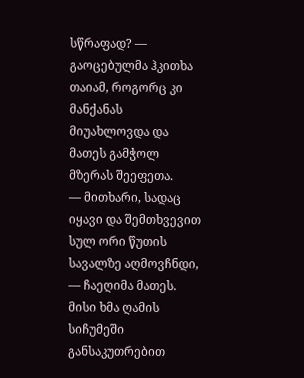სწრაფად? — გაოცებულმა ჰკითხა თაიამ, როგორც კი მანქანას მიუახლოვდა და მათეს გამჭოლ მზერას შეეფეთა.
— მითხარი, სადაც იყავი და შემთხვევით სულ ორი წუთის სავალზე აღმოვჩნდი, — ჩაეღიმა მათეს. მისი ხმა ღამის სიჩუმეში განსაკუთრებით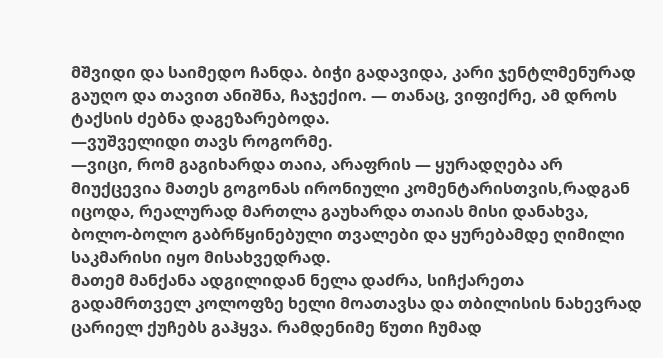მშვიდი და საიმედო ჩანდა. ბიჭი გადავიდა, კარი ჯენტლმენურად გაუღო და თავით ანიშნა, ჩაჯექიო. — თანაც, ვიფიქრე, ამ დროს ტაქსის ძებნა დაგეზარებოდა.
—ვუშველიდი თავს როგორმე.
—ვიცი, რომ გაგიხარდა თაია, არაფრის — ყურადღება არ მიუქცევია მათეს გოგონას ირონიული კომენტარისთვის,რადგან იცოდა, რეალურად მართლა გაუხარდა თაიას მისი დანახვა, ბოლო-ბოლო გაბრწყინებული თვალები და ყურებამდე ღიმილი საკმარისი იყო მისახვედრად.
მათემ მანქანა ადგილიდან ნელა დაძრა, სიჩქარეთა გადამრთველ კოლოფზე ხელი მოათავსა და თბილისის ნახევრად ცარიელ ქუჩებს გაჰყვა. რამდენიმე წუთი ჩუმად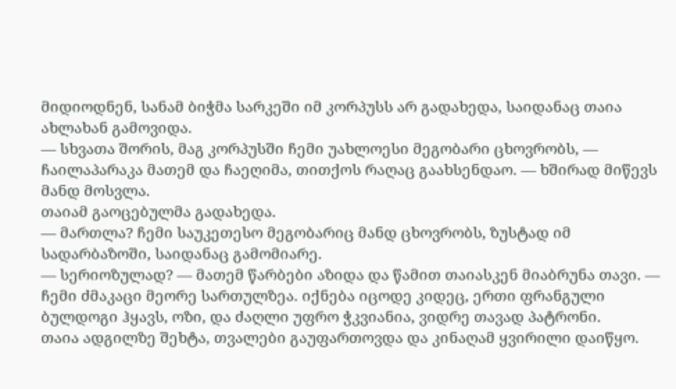მიდიოდნენ, სანამ ბიჭმა სარკეში იმ კორპუსს არ გადახედა, საიდანაც თაია ახლახან გამოვიდა.
— სხვათა შორის, მაგ კორპუსში ჩემი უახლოესი მეგობარი ცხოვრობს, — ჩაილაპარაკა მათემ და ჩაეღიმა, თითქოს რაღაც გაახსენდაო. — ხშირად მიწევს მანდ მოსვლა.
თაიამ გაოცებულმა გადახედა.
— მართლა? ჩემი საუკეთესო მეგობარიც მანდ ცხოვრობს, ზუსტად იმ სადარბაზოში, საიდანაც გამომიარე.
— სერიოზულად? — მათემ წარბები აზიდა და წამით თაიასკენ მიაბრუნა თავი. — ჩემი ძმაკაცი მეორე სართულზეა. იქნება იცოდე კიდეც, ერთი ფრანგული ბულდოგი ჰყავს, ოზი, და ძაღლი უფრო ჭკვიანია, ვიდრე თავად პატრონი.
თაია ადგილზე შეხტა, თვალები გაუფართოვდა და კინაღამ ყვირილი დაიწყო.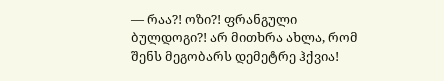— რაა?! ოზი?! ფრანგული ბულდოგი?! არ მითხრა ახლა, რომ შენს მეგობარს დემეტრე ჰქვია!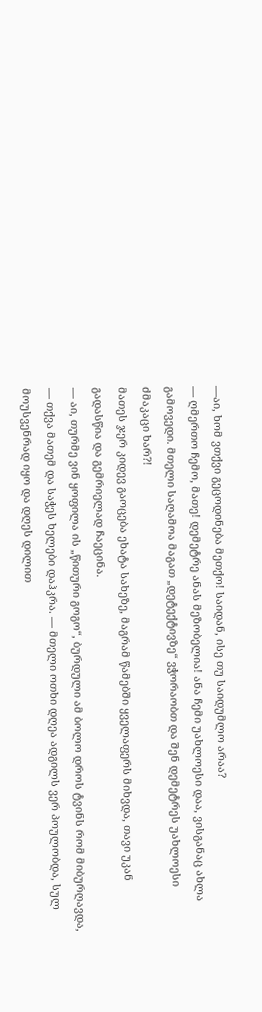—აი, ხომ ვთქვი გეცოდინება მეთქო! საიდან, ისე თუ საიდუმლო არაა?
— ღმერთო ჩემო, მათე! დემეტრე ანას მეზობელია! ანა ჩემი უახლოესი დაა, ვისგანაც ახლა გამოვედი. მთელი საღამოა მაგათ „დეტექტივზე“ ვჭორაობთ და შენ დემეტრეს უახლოესი ძმაკაცი ხარ?!
მათეს ჯერ კიდევ გაოცება ეხატა სახეზე, მაგრამ წამებში ყველაფერს მიხვდა, თავი უკან გადასწია და გემრიელად ჩაეცინა.
— აი, თურმე ვინ ყოფილა ის „წითური გოგო“, ბურდული ამ ბოლო დროს ტვინს რომ მიბურღავდა, — თქვა მათემ და საჭეს ხელები დაჰკრა. — მთელი ოთხი დღეა ადგილს ვერ პოულობდა, სულ მოუსვენრად იყო და დღეს დილით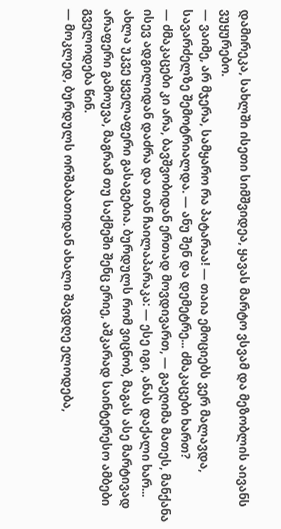დამირეკა, სახლში ისეთი სიმშვიდეა, ყავას მარტო ვსვამ და მეზობლის აივანს ვუყურებო.
— ვაიმე, არ მჯერა, სამყარო რა პატარაა! — თაია ემოციებს ვერ მალავდა, სავარძელზე შემოტრიალდა. — ანუ შენ და დემეტრე... ძმაკაცები ხართ?
— ძმაკაცები კი არა, ბავშვობიდან ერთად მოვდივართ, — გაეღიმა მათეს, მანქანა ისევ ადგილიდან დაძრა და თან ჩაილაპარაკა: — ესე იგი, ანას დაქალი ხარ... ახლა უკვე ყველაფერი გასაგებია. ბურდულს რომ ვიცნობ, მაგას ასე მარტივად არაფერი გამოუვა, მაგრამ თუ საქმეში შენც ერიე, აშკარად საინტერესო ამბები გველოდება წინ.
— მოკლედ, ბურდულს ორშაბათიდან ახალი შავდღე ელოდება,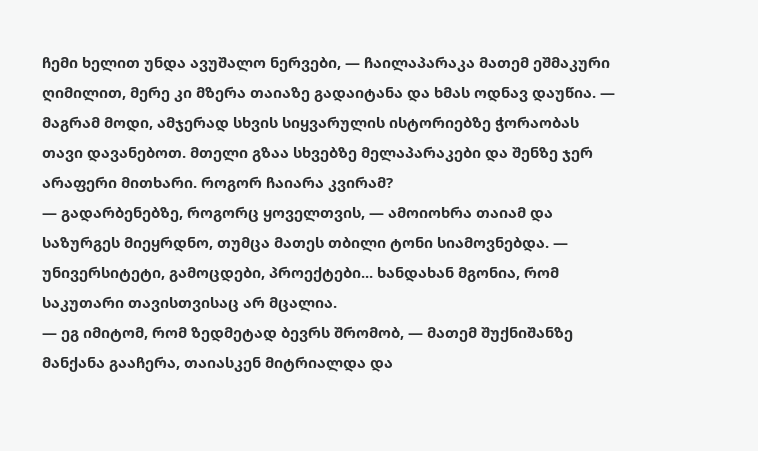ჩემი ხელით უნდა ავუშალო ნერვები, — ჩაილაპარაკა მათემ ეშმაკური ღიმილით, მერე კი მზერა თაიაზე გადაიტანა და ხმას ოდნავ დაუწია. — მაგრამ მოდი, ამჯერად სხვის სიყვარულის ისტორიებზე ჭორაობას თავი დავანებოთ. მთელი გზაა სხვებზე მელაპარაკები და შენზე ჯერ არაფერი მითხარი. როგორ ჩაიარა კვირამ?
— გადარბენებზე, როგორც ყოველთვის, — ამოიოხრა თაიამ და საზურგეს მიეყრდნო, თუმცა მათეს თბილი ტონი სიამოვნებდა. — უნივერსიტეტი, გამოცდები, პროექტები... ხანდახან მგონია, რომ საკუთარი თავისთვისაც არ მცალია.
— ეგ იმიტომ, რომ ზედმეტად ბევრს შრომობ, — მათემ შუქნიშანზე მანქანა გააჩერა, თაიასკენ მიტრიალდა და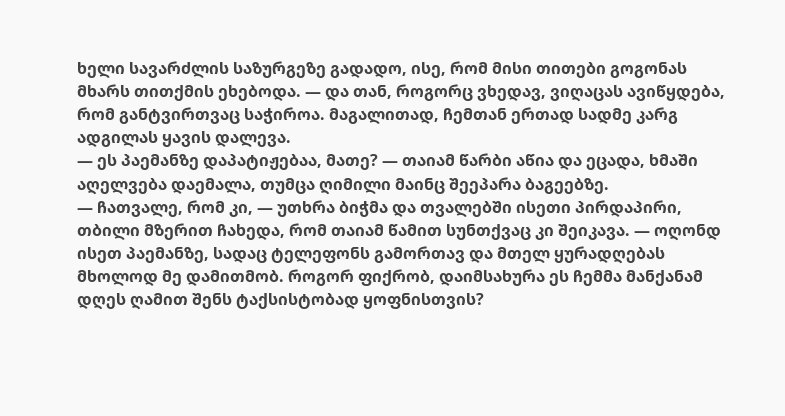ხელი სავარძლის საზურგეზე გადადო, ისე, რომ მისი თითები გოგონას მხარს თითქმის ეხებოდა. — და თან, როგორც ვხედავ, ვიღაცას ავიწყდება, რომ განტვირთვაც საჭიროა. მაგალითად, ჩემთან ერთად სადმე კარგ ადგილას ყავის დალევა.
— ეს პაემანზე დაპატიჟებაა, მათე? — თაიამ წარბი აწია და ეცადა, ხმაში აღელვება დაემალა, თუმცა ღიმილი მაინც შეეპარა ბაგეებზე.
— ჩათვალე, რომ კი, — უთხრა ბიჭმა და თვალებში ისეთი პირდაპირი, თბილი მზერით ჩახედა, რომ თაიამ წამით სუნთქვაც კი შეიკავა. — ოღონდ ისეთ პაემანზე, სადაც ტელეფონს გამორთავ და მთელ ყურადღებას მხოლოდ მე დამითმობ. როგორ ფიქრობ, დაიმსახურა ეს ჩემმა მანქანამ დღეს ღამით შენს ტაქსისტობად ყოფნისთვის?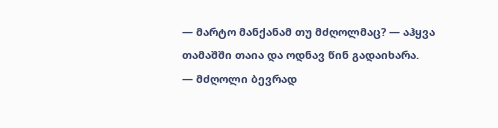— მარტო მანქანამ თუ მძღოლმაც? — აჰყვა თამაშში თაია და ოდნავ წინ გადაიხარა.
— მძღოლი ბევრად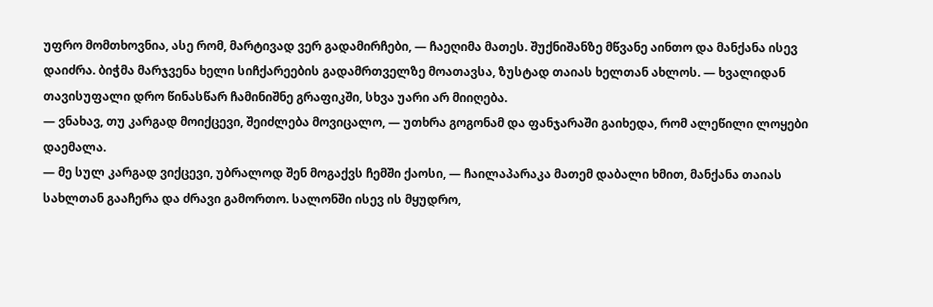უფრო მომთხოვნია, ასე რომ, მარტივად ვერ გადამირჩები, — ჩაეღიმა მათეს. შუქნიშანზე მწვანე აინთო და მანქანა ისევ დაიძრა. ბიჭმა მარჯვენა ხელი სიჩქარეების გადამრთველზე მოათავსა, ზუსტად თაიას ხელთან ახლოს. — ხვალიდან თავისუფალი დრო წინასწარ ჩამინიშნე გრაფიკში, სხვა უარი არ მიიღება.
— ვნახავ, თუ კარგად მოიქცევი, შეიძლება მოვიცალო, — უთხრა გოგონამ და ფანჯარაში გაიხედა, რომ ალეწილი ლოყები დაემალა.
— მე სულ კარგად ვიქცევი, უბრალოდ შენ მოგაქვს ჩემში ქაოსი, — ჩაილაპარაკა მათემ დაბალი ხმით, მანქანა თაიას სახლთან გააჩერა და ძრავი გამორთო. სალონში ისევ ის მყუდრო,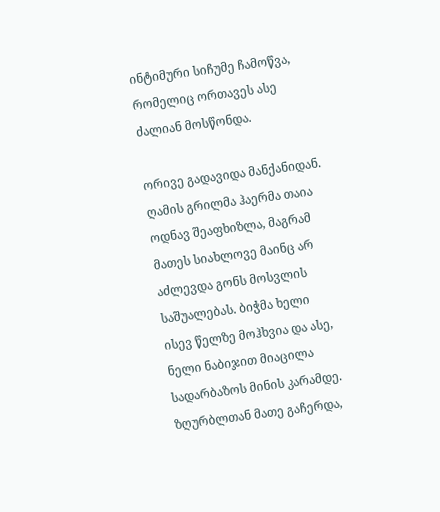ინტიმური სიჩუმე ჩამოწვა, რომელიც ორთავეს ასე ძალიან მოსწონდა.

ორივე გადავიდა მანქანიდან. ღამის გრილმა ჰაერმა თაია ოდნავ შეაფხიზლა, მაგრამ მათეს სიახლოვე მაინც არ აძლევდა გონს მოსვლის საშუალებას. ბიჭმა ხელი ისევ წელზე მოჰხვია და ასე, ნელი ნაბიჯით მიაცილა სადარბაზოს მინის კარამდე.
ზღურბლთან მათე გაჩერდა,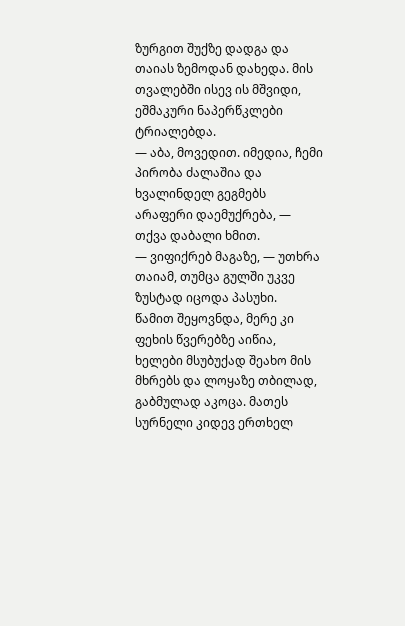ზურგით შუქზე დადგა და თაიას ზემოდან დახედა. მის თვალებში ისევ ის მშვიდი, ეშმაკური ნაპერწკლები ტრიალებდა.
— აბა, მოვედით. იმედია, ჩემი პირობა ძალაშია და ხვალინდელ გეგმებს არაფერი დაემუქრება, — თქვა დაბალი ხმით.
— ვიფიქრებ მაგაზე, — უთხრა თაიამ, თუმცა გულში უკვე ზუსტად იცოდა პასუხი.
წამით შეყოვნდა, მერე კი ფეხის წვერებზე აიწია, ხელები მსუბუქად შეახო მის მხრებს და ლოყაზე თბილად, გაბმულად აკოცა. მათეს სურნელი კიდევ ერთხელ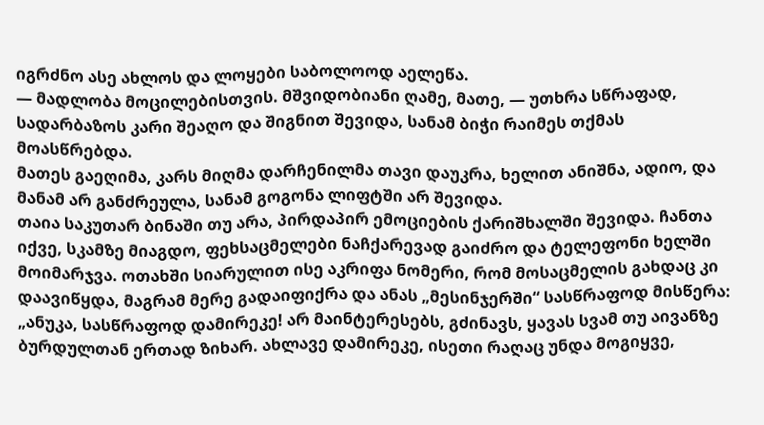იგრძნო ასე ახლოს და ლოყები საბოლოოდ აელეწა.
— მადლობა მოცილებისთვის. მშვიდობიანი ღამე, მათე, — უთხრა სწრაფად, სადარბაზოს კარი შეაღო და შიგნით შევიდა, სანამ ბიჭი რაიმეს თქმას მოასწრებდა.
მათეს გაეღიმა, კარს მიღმა დარჩენილმა თავი დაუკრა, ხელით ანიშნა, ადიო, და მანამ არ განძრეულა, სანამ გოგონა ლიფტში არ შევიდა.
თაია საკუთარ ბინაში თუ არა, პირდაპირ ემოციების ქარიშხალში შევიდა. ჩანთა იქვე, სკამზე მიაგდო, ფეხსაცმელები ნაჩქარევად გაიძრო და ტელეფონი ხელში მოიმარჯვა. ოთახში სიარულით ისე აკრიფა ნომერი, რომ მოსაცმელის გახდაც კი დაავიწყდა, მაგრამ მერე გადაიფიქრა და ანას „მესინჯერში“ სასწრაფოდ მისწერა:
„ანუკა, სასწრაფოდ დამირეკე! არ მაინტერესებს, გძინავს, ყავას სვამ თუ აივანზე ბურდულთან ერთად ზიხარ. ახლავე დამირეკე, ისეთი რაღაც უნდა მოგიყვე,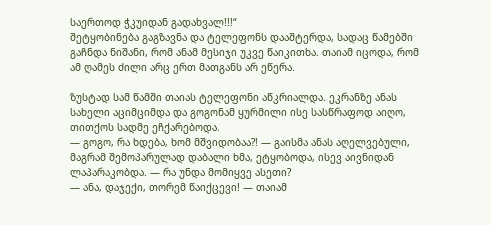საერთოდ ჭკუიდან გადახვალ!!!“
შეტყობინება გაგზავნა და ტელეფონს დააშტერდა, სადაც წამებში გაჩნდა ნიშანი, რომ ანამ მესიჯი უკვე წაიკითხა. თაიამ იცოდა, რომ ამ ღამეს ძილი არც ერთ მათგანს არ ეწერა.

ზუსტად სამ წამში თაიას ტელეფონი აწკრიალდა. ეკრანზე ანას სახელი აციმციმდა და გოგონამ ყურმილი ისე სასწრაფოდ აიღო, თითქოს სადმე ეჩქარებოდა.
— გოგო, რა ხდება, ხომ მშვიდობაა?! — გაისმა ანას აღელვებული, მაგრამ შემოპარულად დაბალი ხმა, ეტყობოდა, ისევ აივნიდან ლაპარაკობდა. — რა უნდა მომიყვე ასეთი?
— ანა, დაჯექი, თორემ წაიქცევი! — თაიამ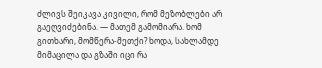ძლივს შეიკავა კივილი, რომ მეზობლები არ გაეღვიძებინა. — მათემ გამომიარა. ხომ გითხარი, მომწერა-მეთქი? ხოდა, სახლამდე მიმაცილა და გზაში იცი რა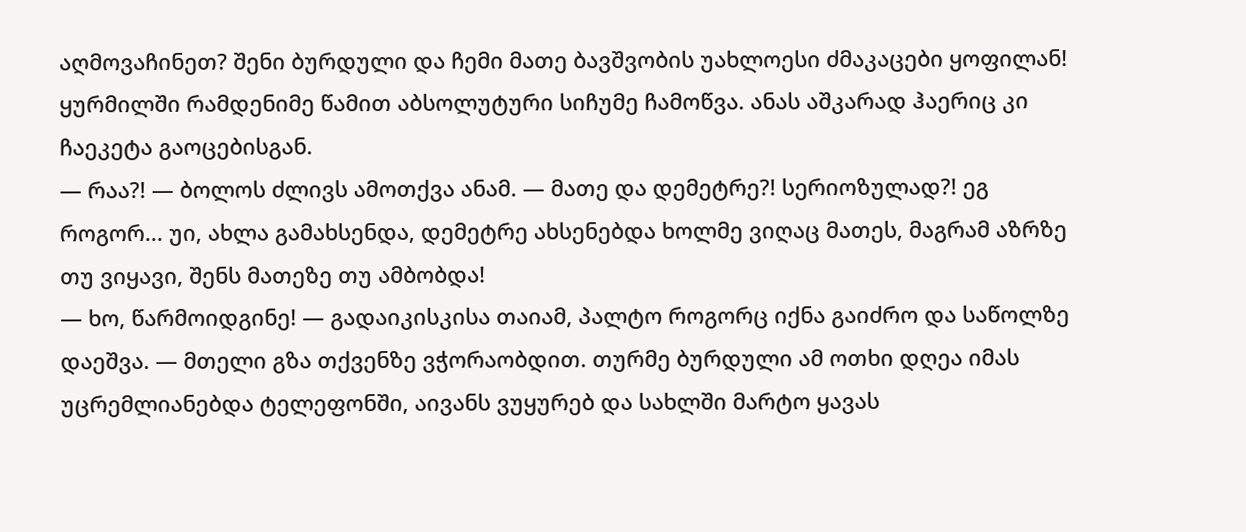აღმოვაჩინეთ? შენი ბურდული და ჩემი მათე ბავშვობის უახლოესი ძმაკაცები ყოფილან!
ყურმილში რამდენიმე წამით აბსოლუტური სიჩუმე ჩამოწვა. ანას აშკარად ჰაერიც კი ჩაეკეტა გაოცებისგან.
— რაა?! — ბოლოს ძლივს ამოთქვა ანამ. — მათე და დემეტრე?! სერიოზულად?! ეგ როგორ... უი, ახლა გამახსენდა, დემეტრე ახსენებდა ხოლმე ვიღაც მათეს, მაგრამ აზრზე თუ ვიყავი, შენს მათეზე თუ ამბობდა!
— ხო, წარმოიდგინე! — გადაიკისკისა თაიამ, პალტო როგორც იქნა გაიძრო და საწოლზე დაეშვა. — მთელი გზა თქვენზე ვჭორაობდით. თურმე ბურდული ამ ოთხი დღეა იმას უცრემლიანებდა ტელეფონში, აივანს ვუყურებ და სახლში მარტო ყავას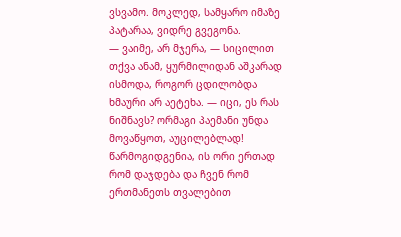ვსვამო. მოკლედ, სამყარო იმაზე პატარაა, ვიდრე გვეგონა.
— ვაიმე, არ მჯერა, — სიცილით თქვა ანამ, ყურმილიდან აშკარად ისმოდა, როგორ ცდილობდა ხმაური არ აეტეხა. — იცი, ეს რას ნიშნავს? ორმაგი პაემანი უნდა მოვაწყოთ, აუცილებლად! წარმოგიდგენია, ის ორი ერთად რომ დაჯდება და ჩვენ რომ ერთმანეთს თვალებით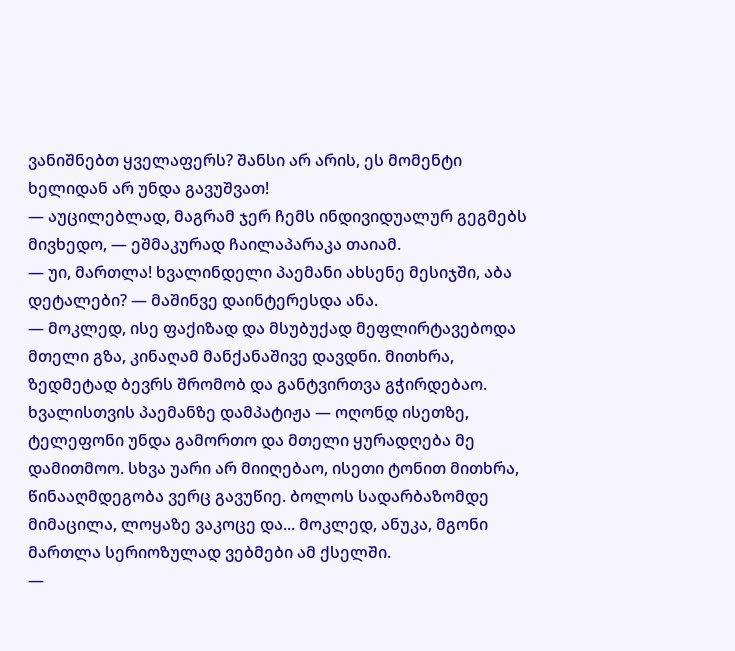ვანიშნებთ ყველაფერს? შანსი არ არის, ეს მომენტი ხელიდან არ უნდა გავუშვათ!
— აუცილებლად, მაგრამ ჯერ ჩემს ინდივიდუალურ გეგმებს მივხედო, — ეშმაკურად ჩაილაპარაკა თაიამ.
— უი, მართლა! ხვალინდელი პაემანი ახსენე მესიჯში, აბა დეტალები? — მაშინვე დაინტერესდა ანა.
— მოკლედ, ისე ფაქიზად და მსუბუქად მეფლირტავებოდა მთელი გზა, კინაღამ მანქანაშივე დავდნი. მითხრა, ზედმეტად ბევრს შრომობ და განტვირთვა გჭირდებაო. ხვალისთვის პაემანზე დამპატიჟა — ოღონდ ისეთზე, ტელეფონი უნდა გამორთო და მთელი ყურადღება მე დამითმოო. სხვა უარი არ მიიღებაო, ისეთი ტონით მითხრა, წინააღმდეგობა ვერც გავუწიე. ბოლოს სადარბაზომდე მიმაცილა, ლოყაზე ვაკოცე და... მოკლედ, ანუკა, მგონი მართლა სერიოზულად ვებმები ამ ქსელში.
—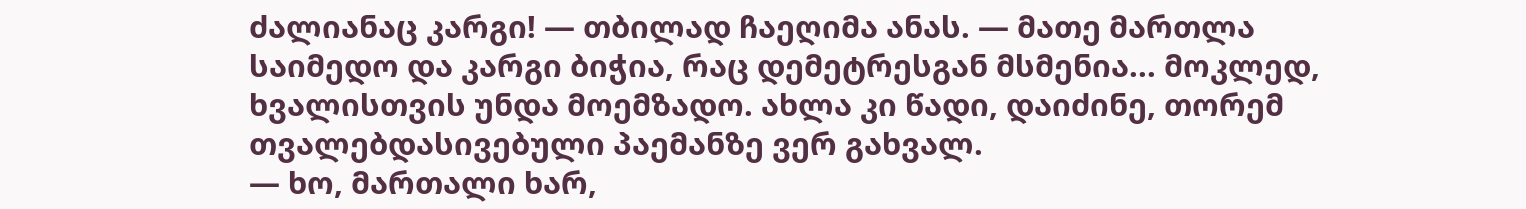ძალიანაც კარგი! — თბილად ჩაეღიმა ანას. — მათე მართლა საიმედო და კარგი ბიჭია, რაც დემეტრესგან მსმენია... მოკლედ, ხვალისთვის უნდა მოემზადო. ახლა კი წადი, დაიძინე, თორემ თვალებდასივებული პაემანზე ვერ გახვალ.
— ხო, მართალი ხარ,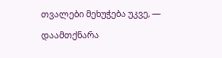თვალები მეხუჭება უკვე, — დაამთქნარა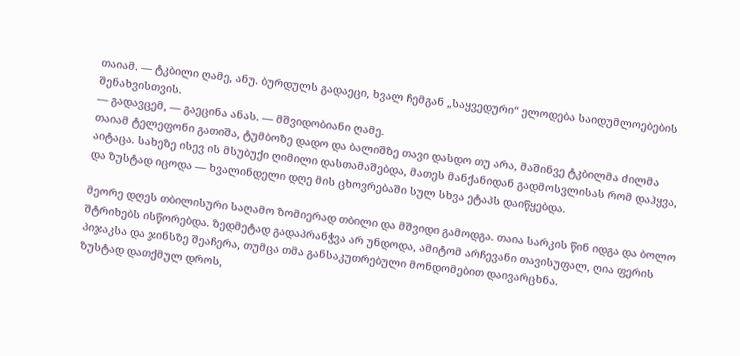თაიამ. — ტკბილი ღამე, ანუ. ბურდულს გადაეცი, ხვალ ჩემგან „საყვედური“ ელოდება საიდუმლოებების შენახვისთვის.
— გადავცემ, — გაეცინა ანას. — მშვიდობიანი ღამე.
თაიამ ტელეფონი გათიშა, ტუმბოზე დადო და ბალიშზე თავი დასდო თუ არა, მაშინვე ტკბილმა ძილმა აიტაცა. სახეზე ისევ ის მსუბუქი ღიმილი დასთამაშებდა, მათეს მანქანიდან გადმოსვლისას რომ დაჰყვა, და ზუსტად იცოდა — ხვალინდელი დღე მის ცხოვრებაში სულ სხვა ეტაპს დაიწყებდა.

მეორე დღეს თბილისური საღამო ზომიერად თბილი და მშვიდი გამოდგა. თაია სარკის წინ იდგა და ბოლო შტრიხებს ისწორებდა. ზედმეტად გადაპრანჭვა არ უნდოდა, ამიტომ არჩევანი თავისუფალ, ღია ფერის პიჯაკსა და ჯინსზე შეაჩერა, თუმცა თმა განსაკუთრებული მონდომებით დაივარცხნა.
ზუსტად დათქმულ დროს,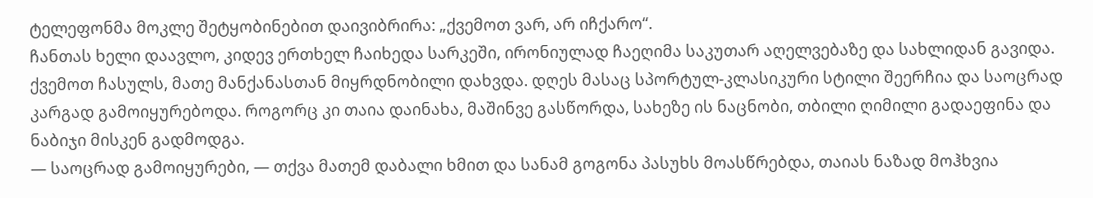ტელეფონმა მოკლე შეტყობინებით დაივიბრირა: „ქვემოთ ვარ, არ იჩქარო“.
ჩანთას ხელი დაავლო, კიდევ ერთხელ ჩაიხედა სარკეში, ირონიულად ჩაეღიმა საკუთარ აღელვებაზე და სახლიდან გავიდა. ქვემოთ ჩასულს, მათე მანქანასთან მიყრდნობილი დახვდა. დღეს მასაც სპორტულ-კლასიკური სტილი შეერჩია და საოცრად კარგად გამოიყურებოდა. როგორც კი თაია დაინახა, მაშინვე გასწორდა, სახეზე ის ნაცნობი, თბილი ღიმილი გადაეფინა და ნაბიჯი მისკენ გადმოდგა.
— საოცრად გამოიყურები, — თქვა მათემ დაბალი ხმით და სანამ გოგონა პასუხს მოასწრებდა, თაიას ნაზად მოჰხვია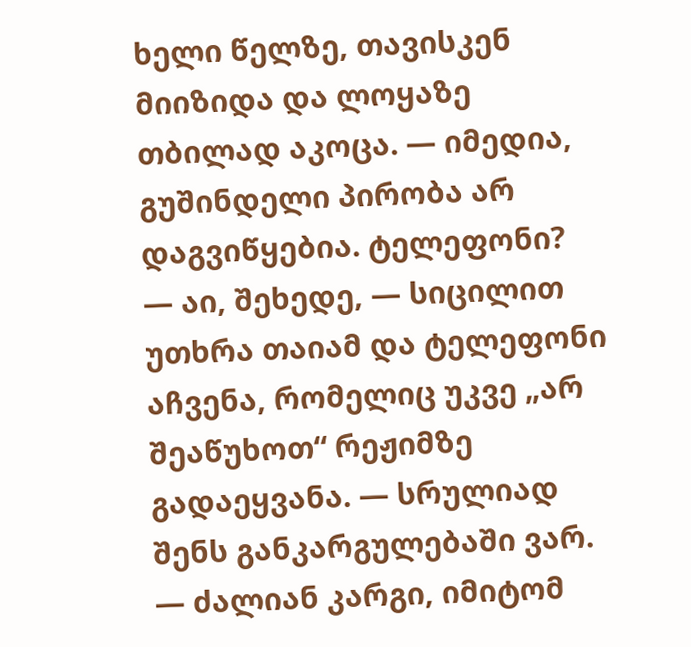ხელი წელზე, თავისკენ მიიზიდა და ლოყაზე თბილად აკოცა. — იმედია, გუშინდელი პირობა არ დაგვიწყებია. ტელეფონი?
— აი, შეხედე, — სიცილით უთხრა თაიამ და ტელეფონი აჩვენა, რომელიც უკვე „არ შეაწუხოთ“ რეჟიმზე გადაეყვანა. — სრულიად შენს განკარგულებაში ვარ.
— ძალიან კარგი, იმიტომ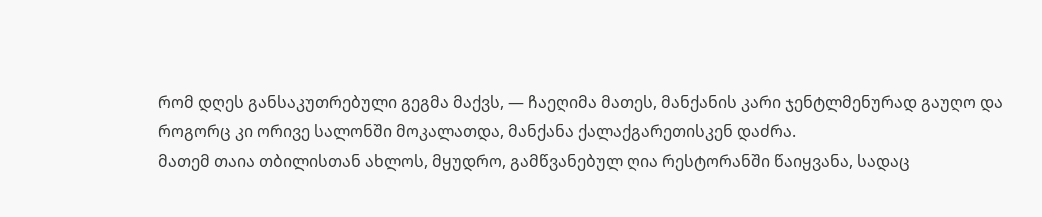რომ დღეს განსაკუთრებული გეგმა მაქვს, — ჩაეღიმა მათეს, მანქანის კარი ჯენტლმენურად გაუღო და როგორც კი ორივე სალონში მოკალათდა, მანქანა ქალაქგარეთისკენ დაძრა.
მათემ თაია თბილისთან ახლოს, მყუდრო, გამწვანებულ ღია რესტორანში წაიყვანა, სადაც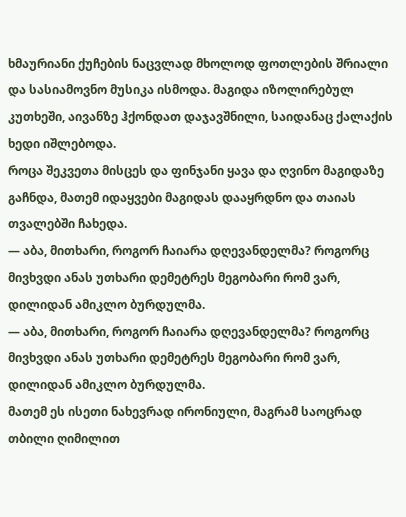ხმაურიანი ქუჩების ნაცვლად მხოლოდ ფოთლების შრიალი და სასიამოვნო მუსიკა ისმოდა. მაგიდა იზოლირებულ კუთხეში, აივანზე ჰქონდათ დაჯავშნილი, საიდანაც ქალაქის ხედი იშლებოდა.
როცა შეკვეთა მისცეს და ფინჯანი ყავა და ღვინო მაგიდაზე გაჩნდა, მათემ იდაყვები მაგიდას დააყრდნო და თაიას თვალებში ჩახედა.
— აბა, მითხარი, როგორ ჩაიარა დღევანდელმა? როგორც მივხვდი ანას უთხარი დემეტრეს მეგობარი რომ ვარ, დილიდან ამიკლო ბურდულმა.
— აბა, მითხარი, როგორ ჩაიარა დღევანდელმა? როგორც მივხვდი ანას უთხარი დემეტრეს მეგობარი რომ ვარ, დილიდან ამიკლო ბურდულმა.
მათემ ეს ისეთი ნახევრად ირონიული, მაგრამ საოცრად თბილი ღიმილით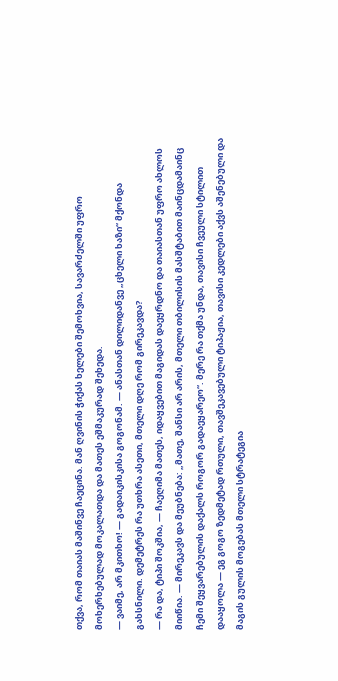თქვა, რომ თაიას მაშინვე ჩაეცინა. მან ღვინის ჭიქას ხელები შემოხვია, სავარძელში უფრო მოხერხებულად მოკალათდა და მათეს ეშმაკურად შეხედა.
— ვაიმე, არ მკითხო! — გადაიკისკისა გოგონამ. — ანასთან დილიდანვე „ცხელი ხაზი“ მქონდა გახსნილი. დემეტრეს რა უთხრა ასეთი, მთელი დღე რომ გირეკავდა?
— რა და, ტიპი შოკშია, — ჩაეღიმა მათეს, იდაყვებით მაგიდას დაეყრდნო და თაიასთან უფრო ახლოს მიიწია. — მირეკავს და მეუბნება: „მათე, შანსი არ არის, მთელი თბილისის მასშტაბით მაინცდამაინც ჩემი შეყვარებულის დაქალს როგორ გადაეყარეო“. მერე რა თქმა უნდა, თავისი ჩვეული სტილით დააყოლა — ეგ გოგო ზედმეტად რთული, თავშეკავებული ტიპაჟია, თავისი კედლები აქვს აშენებული და მაგის გულის მოგებას მთელი სტრატეგია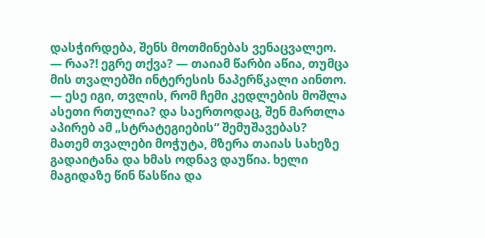დასჭირდება, შენს მოთმინებას ვენაცვალეო.
— რაა?! ეგრე თქვა? — თაიამ წარბი აწია, თუმცა მის თვალებში ინტერესის ნაპერწკალი აინთო. — ესე იგი, თვლის, რომ ჩემი კედლების მოშლა ასეთი რთულია? და საერთოდაც, შენ მართლა აპირებ ამ „სტრატეგიების“ შემუშავებას?
მათემ თვალები მოჭუტა, მზერა თაიას სახეზე გადაიტანა და ხმას ოდნავ დაუწია. ხელი მაგიდაზე წინ წასწია და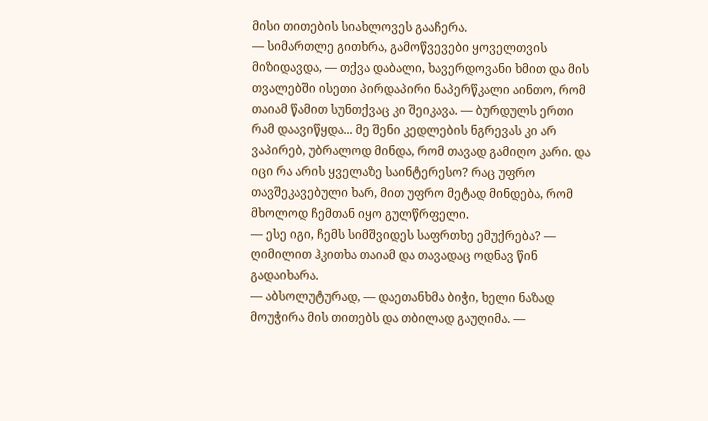მისი თითების სიახლოვეს გააჩერა.
— სიმართლე გითხრა, გამოწვევები ყოველთვის მიზიდავდა, — თქვა დაბალი, ხავერდოვანი ხმით და მის თვალებში ისეთი პირდაპირი ნაპერწკალი აინთო, რომ თაიამ წამით სუნთქვაც კი შეიკავა. — ბურდულს ერთი რამ დაავიწყდა... მე შენი კედლების ნგრევას კი არ ვაპირებ, უბრალოდ მინდა, რომ თავად გამიღო კარი. და იცი რა არის ყველაზე საინტერესო? რაც უფრო თავშეკავებული ხარ, მით უფრო მეტად მინდება, რომ მხოლოდ ჩემთან იყო გულწრფელი.
— ესე იგი, ჩემს სიმშვიდეს საფრთხე ემუქრება? — ღიმილით ჰკითხა თაიამ და თავადაც ოდნავ წინ გადაიხარა.
— აბსოლუტურად, — დაეთანხმა ბიჭი, ხელი ნაზად მოუჭირა მის თითებს და თბილად გაუღიმა. —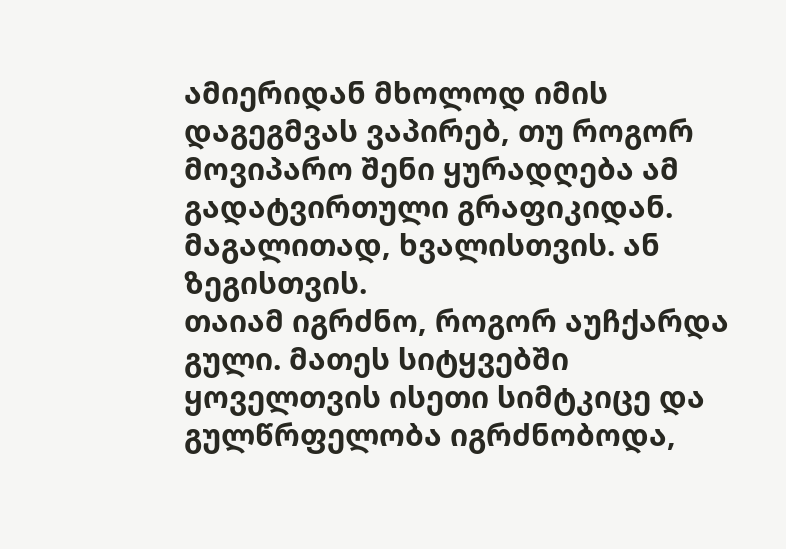ამიერიდან მხოლოდ იმის დაგეგმვას ვაპირებ, თუ როგორ მოვიპარო შენი ყურადღება ამ გადატვირთული გრაფიკიდან. მაგალითად, ხვალისთვის. ან ზეგისთვის.
თაიამ იგრძნო, როგორ აუჩქარდა გული. მათეს სიტყვებში ყოველთვის ისეთი სიმტკიცე და გულწრფელობა იგრძნობოდა,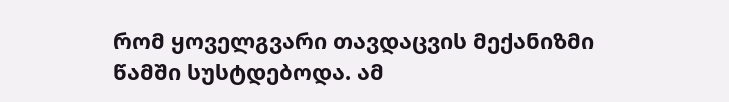რომ ყოველგვარი თავდაცვის მექანიზმი წამში სუსტდებოდა. ამ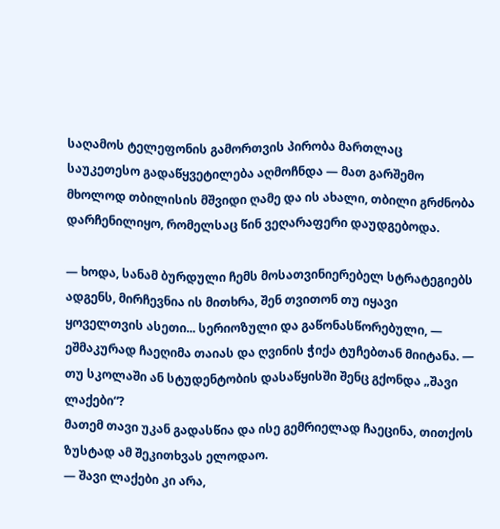საღამოს ტელეფონის გამორთვის პირობა მართლაც საუკეთესო გადაწყვეტილება აღმოჩნდა — მათ გარშემო მხოლოდ თბილისის მშვიდი ღამე და ის ახალი, თბილი გრძნობა დარჩენილიყო, რომელსაც წინ ვეღარაფერი დაუდგებოდა.

— ხოდა, სანამ ბურდული ჩემს მოსათვინიერებელ სტრატეგიებს ადგენს, მირჩევნია ის მითხრა, შენ თვითონ თუ იყავი ყოველთვის ასეთი... სერიოზული და გაწონასწორებული, — ეშმაკურად ჩაეღიმა თაიას და ღვინის ჭიქა ტუჩებთან მიიტანა. — თუ სკოლაში ან სტუდენტობის დასაწყისში შენც გქონდა „შავი ლაქები“?
მათემ თავი უკან გადასწია და ისე გემრიელად ჩაეცინა, თითქოს ზუსტად ამ შეკითხვას ელოდაო.
— შავი ლაქები კი არა,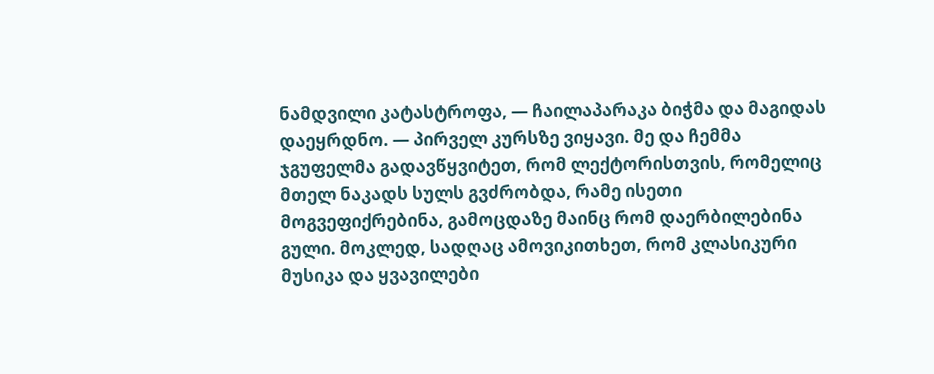ნამდვილი კატასტროფა, — ჩაილაპარაკა ბიჭმა და მაგიდას დაეყრდნო. — პირველ კურსზე ვიყავი. მე და ჩემმა ჯგუფელმა გადავწყვიტეთ, რომ ლექტორისთვის, რომელიც მთელ ნაკადს სულს გვძრობდა, რამე ისეთი მოგვეფიქრებინა, გამოცდაზე მაინც რომ დაერბილებინა გული. მოკლედ, სადღაც ამოვიკითხეთ, რომ კლასიკური მუსიკა და ყვავილები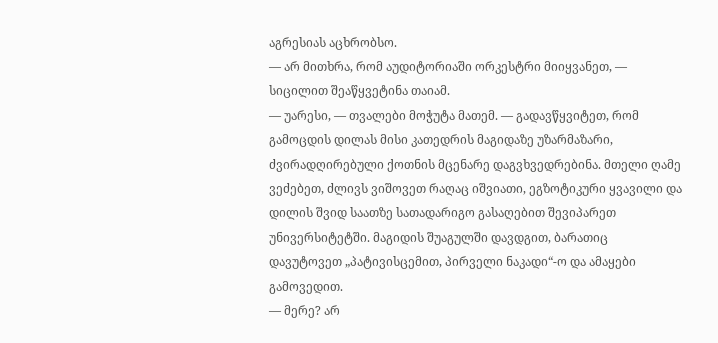აგრესიას აცხრობსო.
— არ მითხრა, რომ აუდიტორიაში ორკესტრი მიიყვანეთ, — სიცილით შეაწყვეტინა თაიამ.
— უარესი, — თვალები მოჭუტა მათემ. — გადავწყვიტეთ, რომ გამოცდის დილას მისი კათედრის მაგიდაზე უზარმაზარი, ძვირადღირებული ქოთნის მცენარე დაგვხვედრებინა. მთელი ღამე ვეძებეთ, ძლივს ვიშოვეთ რაღაც იშვიათი, ეგზოტიკური ყვავილი და დილის შვიდ საათზე სათადარიგო გასაღებით შევიპარეთ უნივერსიტეტში. მაგიდის შუაგულში დავდგით, ბარათიც დავუტოვეთ „პატივისცემით, პირველი ნაკადი“-ო და ამაყები გამოვედით.
— მერე? არ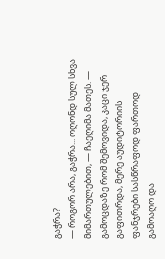გაჭრა?
— როგორ არა, გაჭრა... ოღონდ სულ სხვა მიმართულებით, — ჩაეღიმა მათეს. — გამოცდაზე რომ შემოვიდა, კაცი ჯერ გაფითრდა, მერე აუდიტორიის ფანჯრები სასწრაფოდ ფართოდ გამოაღო და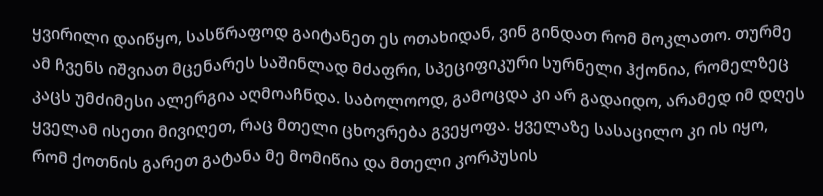ყვირილი დაიწყო, სასწრაფოდ გაიტანეთ ეს ოთახიდან, ვინ გინდათ რომ მოკლათო. თურმე ამ ჩვენს იშვიათ მცენარეს საშინლად მძაფრი, სპეციფიკური სურნელი ჰქონია, რომელზეც კაცს უმძიმესი ალერგია აღმოაჩნდა. საბოლოოდ, გამოცდა კი არ გადაიდო, არამედ იმ დღეს ყველამ ისეთი მივიღეთ, რაც მთელი ცხოვრება გვეყოფა. ყველაზე სასაცილო კი ის იყო, რომ ქოთნის გარეთ გატანა მე მომიწია და მთელი კორპუსის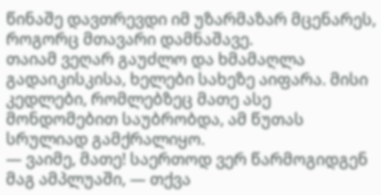წინაშე დავთრევდი იმ უზარმაზარ მცენარეს, როგორც მთავარი დამნაშავე.
თაიამ ვეღარ გაუძლო და ხმამაღლა გადაიკისკისა, ხელები სახეზე აიფარა. მისი კედლები, რომლებზეც მათე ასე მონდომებით საუბრობდა, ამ წუთას სრულიად გამქრალიყო.
— ვაიმე, მათე! საერთოდ ვერ წარმოგიდგენ მაგ ამპლუაში, — თქვა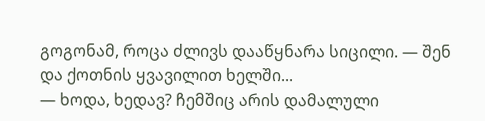გოგონამ, როცა ძლივს დააწყნარა სიცილი. — შენ და ქოთნის ყვავილით ხელში...
— ხოდა, ხედავ? ჩემშიც არის დამალული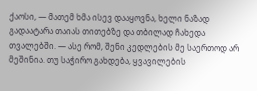ქაოსი, — მათემ ხმა ისევ დააყოვნა, ხელი ნაზად გადაატარა თაიას თითებზე და თბილად ჩახედა თვალებში. — ასე რომ, შენი კედლების მე საერთოდ არ მეშინია. თუ საჭირო გახდება, ყვავილების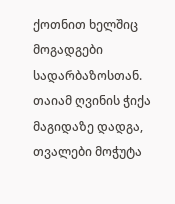ქოთნით ხელშიც მოგადგები სადარბაზოსთან.
თაიამ ღვინის ჭიქა მაგიდაზე დადგა, თვალები მოჭუტა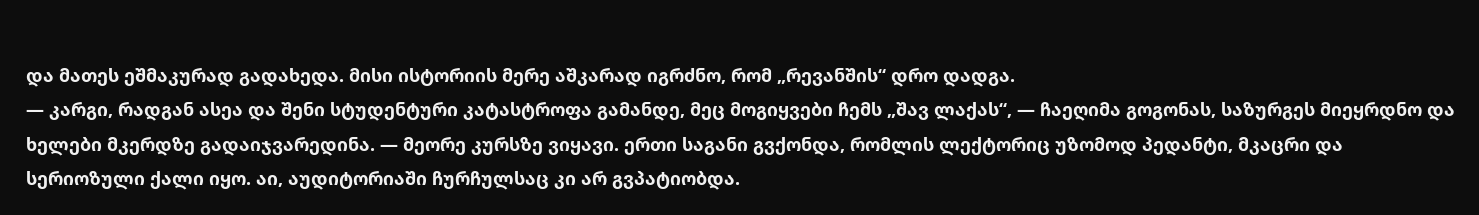და მათეს ეშმაკურად გადახედა. მისი ისტორიის მერე აშკარად იგრძნო, რომ „რევანშის“ დრო დადგა.
— კარგი, რადგან ასეა და შენი სტუდენტური კატასტროფა გამანდე, მეც მოგიყვები ჩემს „შავ ლაქას“, — ჩაეღიმა გოგონას, საზურგეს მიეყრდნო და ხელები მკერდზე გადაიჯვარედინა. — მეორე კურსზე ვიყავი. ერთი საგანი გვქონდა, რომლის ლექტორიც უზომოდ პედანტი, მკაცრი და სერიოზული ქალი იყო. აი, აუდიტორიაში ჩურჩულსაც კი არ გვპატიობდა.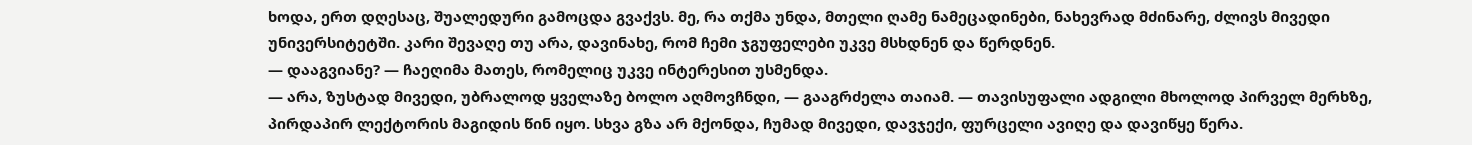ხოდა, ერთ დღესაც, შუალედური გამოცდა გვაქვს. მე, რა თქმა უნდა, მთელი ღამე ნამეცადინები, ნახევრად მძინარე, ძლივს მივედი უნივერსიტეტში. კარი შევაღე თუ არა, დავინახე, რომ ჩემი ჯგუფელები უკვე მსხდნენ და წერდნენ.
— დააგვიანე? — ჩაეღიმა მათეს, რომელიც უკვე ინტერესით უსმენდა.
— არა, ზუსტად მივედი, უბრალოდ ყველაზე ბოლო აღმოვჩნდი, — გააგრძელა თაიამ. — თავისუფალი ადგილი მხოლოდ პირველ მერხზე, პირდაპირ ლექტორის მაგიდის წინ იყო. სხვა გზა არ მქონდა, ჩუმად მივედი, დავჯექი, ფურცელი ავიღე და დავიწყე წერა.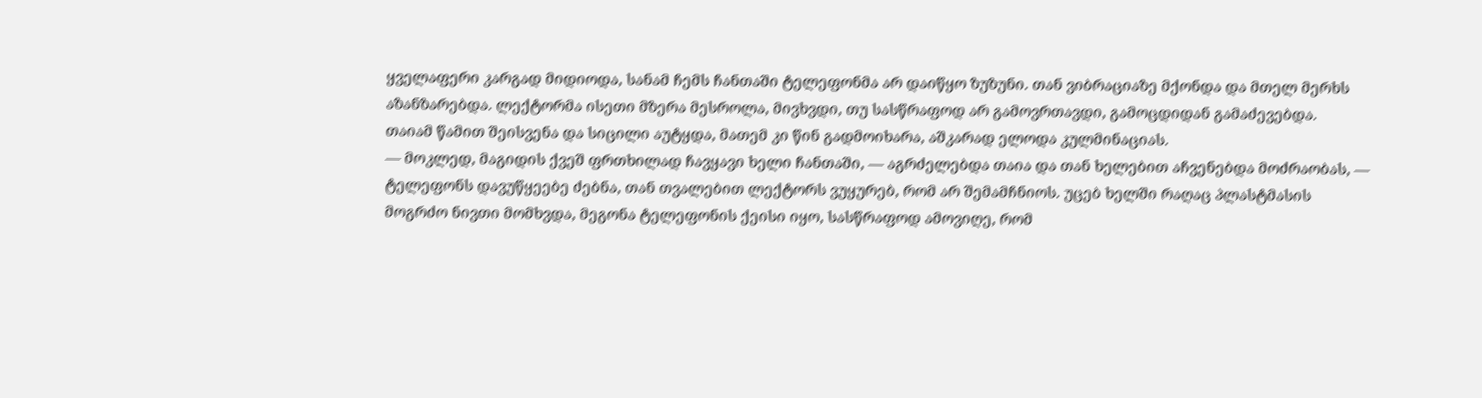ყველაფერი კარგად მიდიოდა, სანამ ჩემს ჩანთაში ტელეფონმა არ დაიწყო ზუზუნი. თან ვიბრაციაზე მქონდა და მთელ მერხს აზანზარებდა. ლექტორმა ისეთი მზერა მესროლა, მივხვდი, თუ სასწრაფოდ არ გამოვრთავდი, გამოცდიდან გამაძევებდა.
თაიამ წამით შეისვენა და სიცილი აუტყდა, მათემ კი წინ გადმოიხარა, აშკარად ელოდა კულმინაციას.
— მოკლედ, მაგიდის ქვეშ ფრთხილად ჩავყავი ხელი ჩანთაში, — აგრძელებდა თაია და თან ხელებით აჩვენებდა მოძრაობას, — ტელეფონს დავუწყეებე ძებნა, თან თვალებით ლექტორს ვუყურებ, რომ არ შემამჩნიოს. უცებ ხელში რაღაც პლასტმასის მოგრძო ნივთი მომხვდა, მეგონა ტელეფონის ქეისი იყო, სასწრაფოდ ამოვიღე, რომ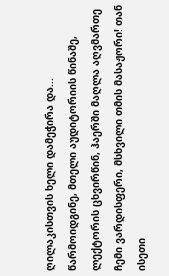ღილაკისთვის ხელი დამეჭირა და... წარმოიდგინე, მთელი აუდიტორიის წინაშე, ლექტორის ცხვირწინ, ჰაერში მაღლა აღვმართე ჩემი ვარდისფერი, მსხვილი თმის მასაჟორი! თან ისეთი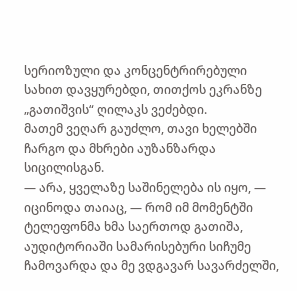სერიოზული და კონცენტრირებული სახით დავყურებდი, თითქოს ეკრანზე „გათიშვის“ ღილაკს ვეძებდი.
მათემ ვეღარ გაუძლო, თავი ხელებში ჩარგო და მხრები აუზანზარდა სიცილისგან.
— არა, ყველაზე საშინელება ის იყო, — იცინოდა თაიაც, — რომ იმ მომენტში ტელეფონმა ხმა საერთოდ გათიშა, აუდიტორიაში სამარისებური სიჩუმე ჩამოვარდა და მე ვდგავარ სავარძელში,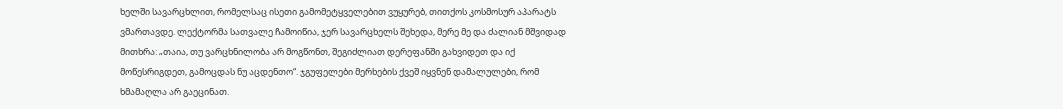ხელში სავარცხლით, რომელსაც ისეთი გამომეტყველებით ვუყურებ, თითქოს კოსმოსურ აპარატს ვმართავდე. ლექტორმა სათვალე ჩამოიწია, ჯერ სავარცხელს შეხედა, მერე მე და ძალიან მშვიდად მითხრა: „თაია, თუ ვარცხნილობა არ მოგწონთ, შეგიძლიათ დერეფანში გახვიდეთ და იქ მოწესრიგდეთ, გამოცდას ნუ აცდენთო“. ჯგუფელები მერხების ქვეშ იყვნენ დამალულები, რომ ხმამაღლა არ გაეცინათ.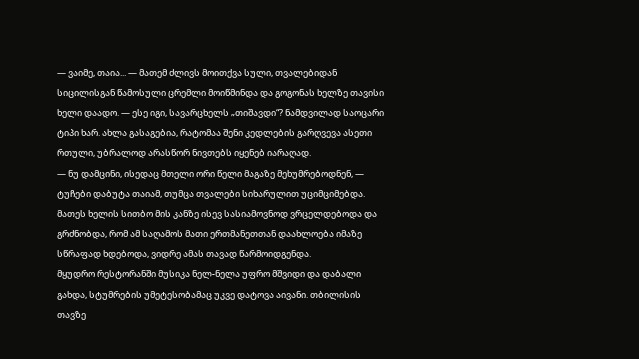— ვაიმე, თაია... — მათემ ძლივს მოითქვა სული, თვალებიდან სიცილისგან წამოსული ცრემლი მოიწმინდა და გოგონას ხელზე თავისი ხელი დაადო. — ესე იგი, სავარცხელს „თიშავდი“? ნამდვილად საოცარი ტიპი ხარ. ახლა გასაგებია, რატომაა შენი კედლების გარღვევა ასეთი რთული, უბრალოდ არასწორ ნივთებს იყენებ იარაღად.
— ნუ დამცინი, ისედაც მთელი ორი წელი მაგაზე მეხუმრებოდნენ, — ტუჩები დაბუტა თაიამ, თუმცა თვალები სიხარულით უციმციმებდა. მათეს ხელის სითბო მის კანზე ისევ სასიამოვნოდ ვრცელდებოდა და გრძნობდა, რომ ამ საღამოს მათი ერთმანეთთან დაახლოება იმაზე სწრაფად ხდებოდა, ვიდრე ამას თავად წარმოიდგენდა.
მყუდრო რესტორანში მუსიკა ნელ-ნელა უფრო მშვიდი და დაბალი გახდა, სტუმრების უმეტესობამაც უკვე დატოვა აივანი. თბილისის თავზე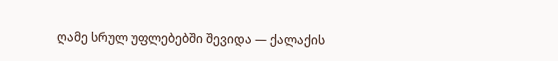ღამე სრულ უფლებებში შევიდა — ქალაქის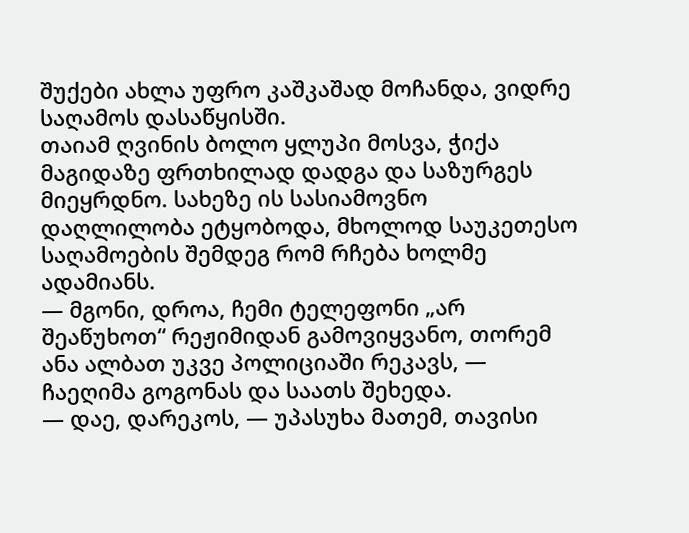შუქები ახლა უფრო კაშკაშად მოჩანდა, ვიდრე საღამოს დასაწყისში.
თაიამ ღვინის ბოლო ყლუპი მოსვა, ჭიქა მაგიდაზე ფრთხილად დადგა და საზურგეს მიეყრდნო. სახეზე ის სასიამოვნო დაღლილობა ეტყობოდა, მხოლოდ საუკეთესო საღამოების შემდეგ რომ რჩება ხოლმე ადამიანს.
— მგონი, დროა, ჩემი ტელეფონი „არ შეაწუხოთ“ რეჟიმიდან გამოვიყვანო, თორემ ანა ალბათ უკვე პოლიციაში რეკავს, — ჩაეღიმა გოგონას და საათს შეხედა.
— დაე, დარეკოს, — უპასუხა მათემ, თავისი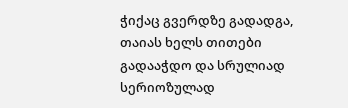ჭიქაც გვერდზე გადადგა, თაიას ხელს თითები გადააჭდო და სრულიად სერიოზულად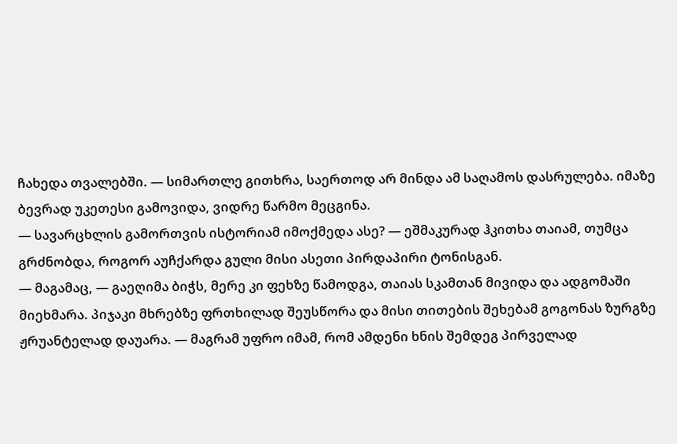ჩახედა თვალებში. — სიმართლე გითხრა, საერთოდ არ მინდა ამ საღამოს დასრულება. იმაზე ბევრად უკეთესი გამოვიდა, ვიდრე წარმო მეცგინა.
— სავარცხლის გამორთვის ისტორიამ იმოქმედა ასე? — ეშმაკურად ჰკითხა თაიამ, თუმცა გრძნობდა, როგორ აუჩქარდა გული მისი ასეთი პირდაპირი ტონისგან.
— მაგამაც, — გაეღიმა ბიჭს, მერე კი ფეხზე წამოდგა, თაიას სკამთან მივიდა და ადგომაში მიეხმარა. პიჯაკი მხრებზე ფრთხილად შეუსწორა და მისი თითების შეხებამ გოგონას ზურგზე ჟრუანტელად დაუარა. — მაგრამ უფრო იმამ, რომ ამდენი ხნის შემდეგ პირველად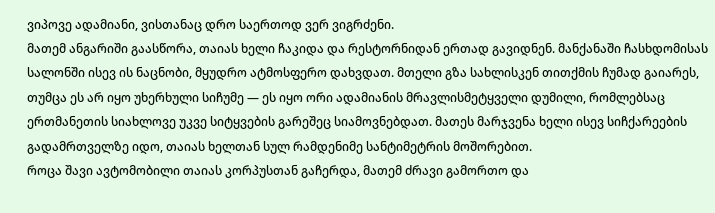ვიპოვე ადამიანი, ვისთანაც დრო საერთოდ ვერ ვიგრძენი.
მათემ ანგარიში გაასწორა, თაიას ხელი ჩაკიდა და რესტორნიდან ერთად გავიდნენ. მანქანაში ჩასხდომისას სალონში ისევ ის ნაცნობი, მყუდრო ატმოსფერო დახვდათ. მთელი გზა სახლისკენ თითქმის ჩუმად გაიარეს, თუმცა ეს არ იყო უხერხული სიჩუმე — ეს იყო ორი ადამიანის მრავლისმეტყველი დუმილი, რომლებსაც ერთმანეთის სიახლოვე უკვე სიტყვების გარეშეც სიამოვნებდათ. მათეს მარჯვენა ხელი ისევ სიჩქარეების გადამრთველზე იდო, თაიას ხელთან სულ რამდენიმე სანტიმეტრის მოშორებით.
როცა შავი ავტომობილი თაიას კორპუსთან გაჩერდა, მათემ ძრავი გამორთო და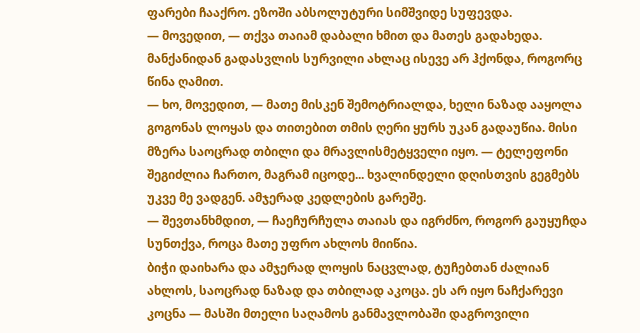ფარები ჩააქრო. ეზოში აბსოლუტური სიმშვიდე სუფევდა.
— მოვედით, — თქვა თაიამ დაბალი ხმით და მათეს გადახედა. მანქანიდან გადასვლის სურვილი ახლაც ისევე არ ჰქონდა, როგორც წინა ღამით.
— ხო, მოვედით, — მათე მისკენ შემოტრიალდა, ხელი ნაზად ააყოლა გოგონას ლოყას და თითებით თმის ღერი ყურს უკან გადაუწია. მისი მზერა საოცრად თბილი და მრავლისმეტყველი იყო. — ტელეფონი შეგიძლია ჩართო, მაგრამ იცოდე... ხვალინდელი დღისთვის გეგმებს უკვე მე ვადგენ. ამჯერად კედლების გარეშე.
— შევთანხმდით, — ჩაეჩურჩულა თაიას და იგრძნო, როგორ გაუყუჩდა სუნთქვა, როცა მათე უფრო ახლოს მიიწია.
ბიჭი დაიხარა და ამჯერად ლოყის ნაცვლად, ტუჩებთან ძალიან ახლოს, საოცრად ნაზად და თბილად აკოცა. ეს არ იყო ნაჩქარევი კოცნა — მასში მთელი საღამოს განმავლობაში დაგროვილი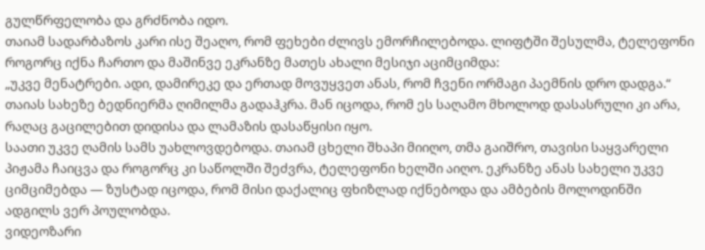გულწრფელობა და გრძნობა იდო.
თაიამ სადარბაზოს კარი ისე შეაღო, რომ ფეხები ძლივს ემორჩილებოდა. ლიფტში შესულმა, ტელეფონი როგორც იქნა ჩართო და მაშინვე ეკრანზე მათეს ახალი მესიჯი აციმციმდა:
„უკვე მენატრები. ადი, დამირეკე და ერთად მოვუყვეთ ანას, რომ ჩვენი ორმაგი პაემნის დრო დადგა.“
თაიას სახეზე ბედნიერმა ღიმილმა გადაჰკრა. მან იცოდა, რომ ეს საღამო მხოლოდ დასასრული კი არა, რაღაც გაცილებით დიდისა და ლამაზის დასაწყისი იყო.
საათი უკვე ღამის სამს უახლოვდებოდა. თაიამ ცხელი შხაპი მიიღო, თმა გაიშრო, თავისი საყვარელი პიჟამა ჩაიცვა და როგორც კი საწოლში შეძვრა, ტელეფონი ხელში აიღო. ეკრანზე ანას სახელი უკვე ციმციმებდა — ზუსტად იცოდა, რომ მისი დაქალიც ფხიზლად იქნებოდა და ამბების მოლოდინში ადგილს ვერ პოულობდა.
ვიდეოზარი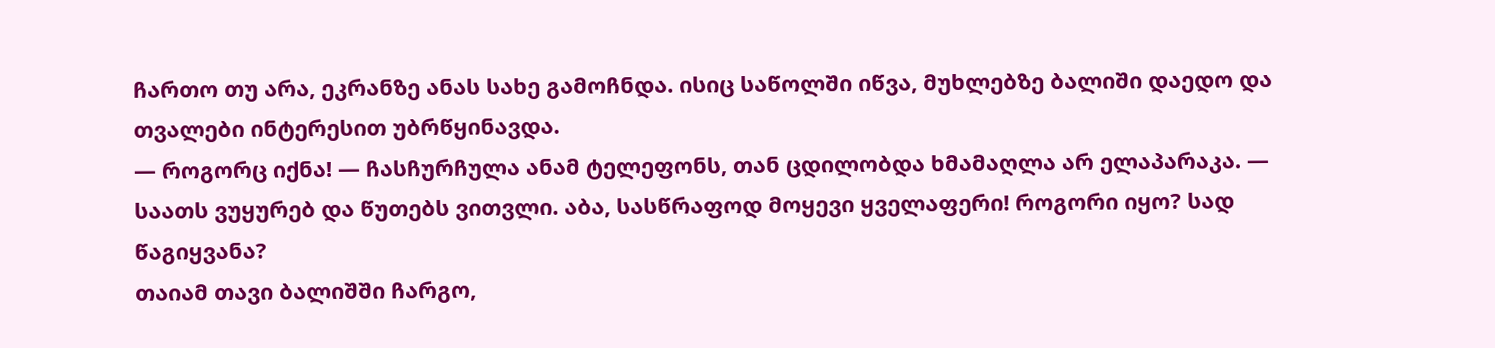ჩართო თუ არა, ეკრანზე ანას სახე გამოჩნდა. ისიც საწოლში იწვა, მუხლებზე ბალიში დაედო და თვალები ინტერესით უბრწყინავდა.
— როგორც იქნა! — ჩასჩურჩულა ანამ ტელეფონს, თან ცდილობდა ხმამაღლა არ ელაპარაკა. — საათს ვუყურებ და წუთებს ვითვლი. აბა, სასწრაფოდ მოყევი ყველაფერი! როგორი იყო? სად წაგიყვანა?
თაიამ თავი ბალიშში ჩარგო,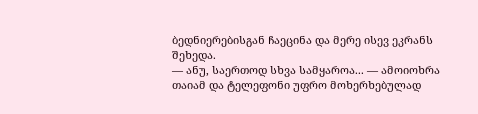ბედნიერებისგან ჩაეცინა და მერე ისევ ეკრანს შეხედა.
— ანუ, საერთოდ სხვა სამყაროა... — ამოიოხრა თაიამ და ტელეფონი უფრო მოხერხებულად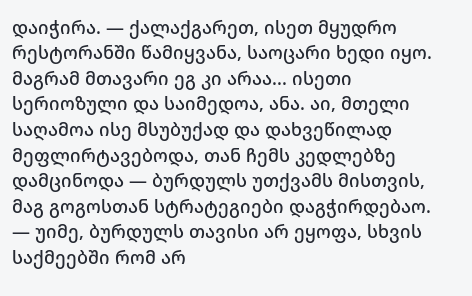დაიჭირა. — ქალაქგარეთ, ისეთ მყუდრო რესტორანში წამიყვანა, საოცარი ხედი იყო. მაგრამ მთავარი ეგ კი არაა... ისეთი სერიოზული და საიმედოა, ანა. აი, მთელი საღამოა ისე მსუბუქად და დახვეწილად მეფლირტავებოდა, თან ჩემს კედლებზე დამცინოდა — ბურდულს უთქვამს მისთვის, მაგ გოგოსთან სტრატეგიები დაგჭირდებაო.
— უიმე, ბურდულს თავისი არ ეყოფა, სხვის საქმეებში რომ არ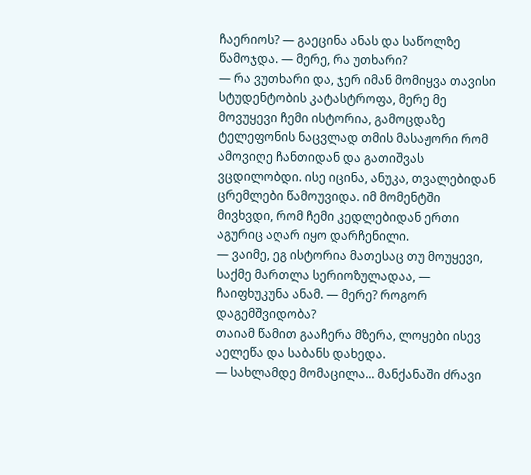ჩაერიოს? — გაეცინა ანას და საწოლზე წამოჯდა. — მერე, რა უთხარი?
— რა ვუთხარი და, ჯერ იმან მომიყვა თავისი სტუდენტობის კატასტროფა, მერე მე მოვუყევი ჩემი ისტორია, გამოცდაზე ტელეფონის ნაცვლად თმის მასაჟორი რომ ამოვიღე ჩანთიდან და გათიშვას ვცდილობდი. ისე იცინა, ანუკა, თვალებიდან ცრემლები წამოუვიდა. იმ მომენტში მივხვდი, რომ ჩემი კედლებიდან ერთი აგურიც აღარ იყო დარჩენილი.
— ვაიმე, ეგ ისტორია მათესაც თუ მოუყევი, საქმე მართლა სერიოზულადაა, — ჩაიფხუკუნა ანამ. — მერე? როგორ დაგემშვიდობა?
თაიამ წამით გააჩერა მზერა, ლოყები ისევ აელეწა და საბანს დახედა.
— სახლამდე მომაცილა... მანქანაში ძრავი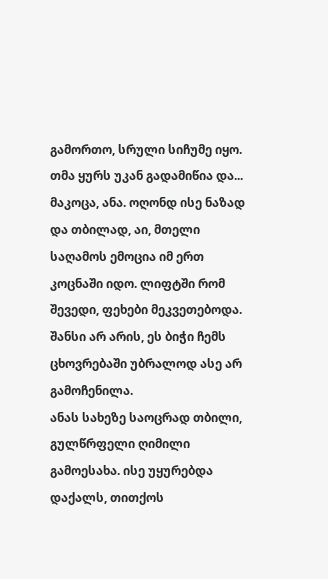გამორთო, სრული სიჩუმე იყო. თმა ყურს უკან გადამიწია და... მაკოცა, ანა. ოღონდ ისე ნაზად და თბილად, აი, მთელი საღამოს ემოცია იმ ერთ კოცნაში იდო. ლიფტში რომ შევედი, ფეხები მეკვეთებოდა. შანსი არ არის, ეს ბიჭი ჩემს ცხოვრებაში უბრალოდ ასე არ გამოჩენილა.
ანას სახეზე საოცრად თბილი, გულწრფელი ღიმილი გამოესახა. ისე უყურებდა დაქალს, თითქოს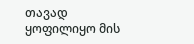თავად ყოფილიყო მის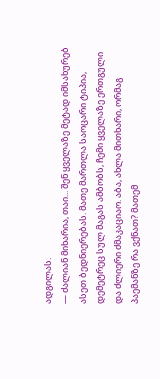ადგილას.
— ძალიან მიხარია, თაი... შენ ყველაზე მეტად იმსახურებ ასეთ ბედნიერებას. მათე მართლა საოცარი ტიპია, დემეტრეც სულ მაგას ამბობს, ჩემი ყველაზე ერთგული და ძლიერი ძმაკაციაო. აბა, ახლა მითხარი, ორმაგ პაემანზე რა ვქნათ? მათემ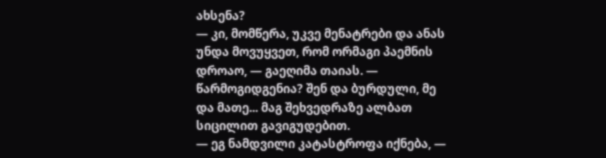ახსენა?
— კი, მომწერა, უკვე მენატრები და ანას უნდა მოვუყვეთ, რომ ორმაგი პაემნის დროაო, — გაეღიმა თაიას. — წარმოგიდგენია? შენ და ბურდული, მე და მათე... მაგ შეხვედრაზე ალბათ სიცილით გავიგუდებით.
— ეგ ნამდვილი კატასტროფა იქნება, —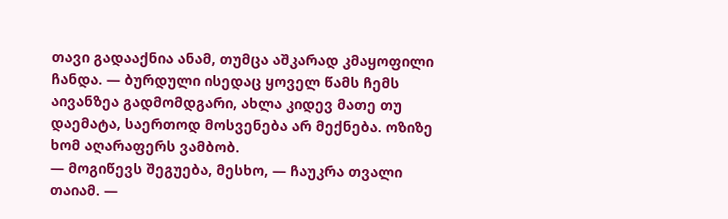თავი გადააქნია ანამ, თუმცა აშკარად კმაყოფილი ჩანდა. — ბურდული ისედაც ყოველ წამს ჩემს აივანზეა გადმომდგარი, ახლა კიდევ მათე თუ დაემატა, საერთოდ მოსვენება არ მექნება. ოზიზე ხომ აღარაფერს ვამბობ.
— მოგიწევს შეგუება, მესხო, — ჩაუკრა თვალი თაიამ. —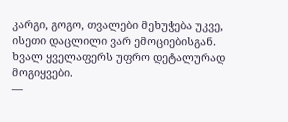კარგი, გოგო, თვალები მეხუჭება უკვე, ისეთი დაცლილი ვარ ემოციებისგან. ხვალ ყველაფერს უფრო დეტალურად მოგიყვები.
—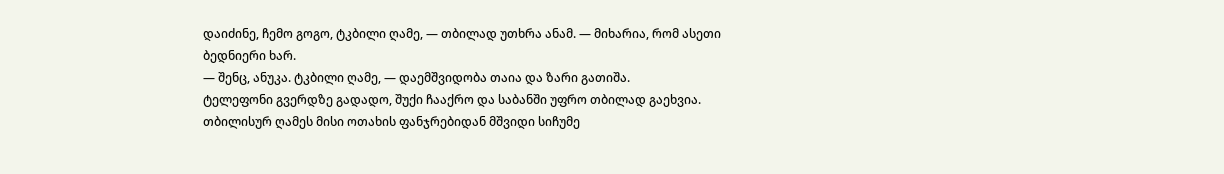დაიძინე, ჩემო გოგო, ტკბილი ღამე, — თბილად უთხრა ანამ. — მიხარია, რომ ასეთი ბედნიერი ხარ.
— შენც, ანუკა. ტკბილი ღამე, — დაემშვიდობა თაია და ზარი გათიშა.
ტელეფონი გვერდზე გადადო, შუქი ჩააქრო და საბანში უფრო თბილად გაეხვია. თბილისურ ღამეს მისი ოთახის ფანჯრებიდან მშვიდი სიჩუმე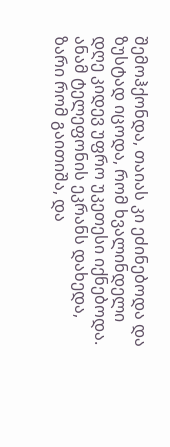შემოჰქონდა, თაიას კი ეძინებოდა და ზუსტად იცოდა, რომ ხვალინდელი დღე კიდევ უფრო უკეთესი იქნებოდა.
ანამ ტელეფონის ეკრანს დახედა, ზარი რომ გაითიშა, და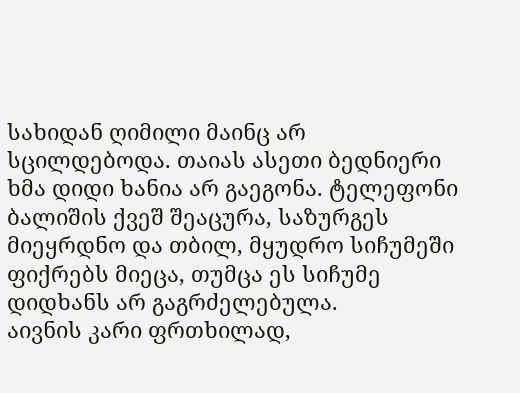სახიდან ღიმილი მაინც არ სცილდებოდა. თაიას ასეთი ბედნიერი ხმა დიდი ხანია არ გაეგონა. ტელეფონი ბალიშის ქვეშ შეაცურა, საზურგეს მიეყრდნო და თბილ, მყუდრო სიჩუმეში ფიქრებს მიეცა, თუმცა ეს სიჩუმე დიდხანს არ გაგრძელებულა.
აივნის კარი ფრთხილად,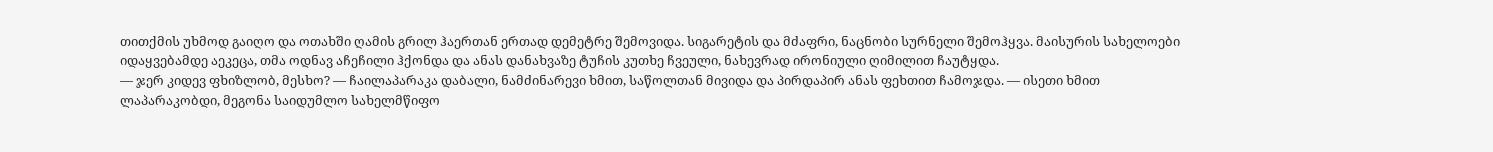თითქმის უხმოდ გაიღო და ოთახში ღამის გრილ ჰაერთან ერთად დემეტრე შემოვიდა. სიგარეტის და მძაფრი, ნაცნობი სურნელი შემოჰყვა. მაისურის სახელოები იდაყვებამდე აეკეცა, თმა ოდნავ აჩეჩილი ჰქონდა და ანას დანახვაზე ტუჩის კუთხე ჩვეული, ნახევრად ირონიული ღიმილით ჩაუტყდა.
— ჯერ კიდევ ფხიზლობ, მესხო? — ჩაილაპარაკა დაბალი, ნამძინარევი ხმით, საწოლთან მივიდა და პირდაპირ ანას ფეხთით ჩამოჯდა. — ისეთი ხმით ლაპარაკობდი, მეგონა საიდუმლო სახელმწიფო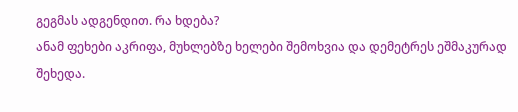გეგმას ადგენდით. რა ხდება?
ანამ ფეხები აკრიფა, მუხლებზე ხელები შემოხვია და დემეტრეს ეშმაკურად შეხედა.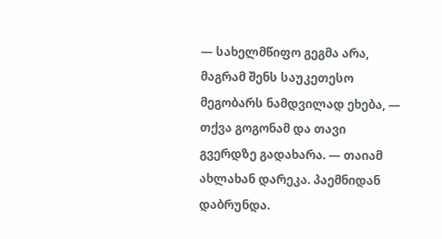— სახელმწიფო გეგმა არა, მაგრამ შენს საუკეთესო მეგობარს ნამდვილად ეხება, — თქვა გოგონამ და თავი გვერდზე გადახარა. — თაიამ ახლახან დარეკა. პაემნიდან დაბრუნდა.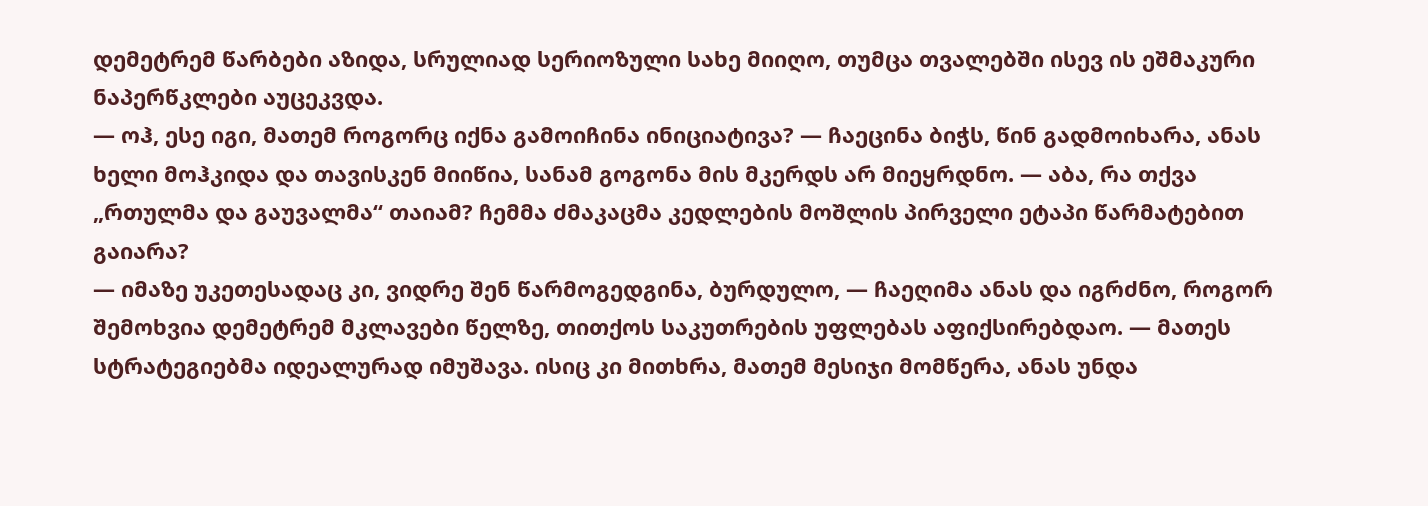დემეტრემ წარბები აზიდა, სრულიად სერიოზული სახე მიიღო, თუმცა თვალებში ისევ ის ეშმაკური ნაპერწკლები აუცეკვდა.
— ოჰ, ესე იგი, მათემ როგორც იქნა გამოიჩინა ინიციატივა? — ჩაეცინა ბიჭს, წინ გადმოიხარა, ანას ხელი მოჰკიდა და თავისკენ მიიწია, სანამ გოგონა მის მკერდს არ მიეყრდნო. — აბა, რა თქვა „რთულმა და გაუვალმა“ თაიამ? ჩემმა ძმაკაცმა კედლების მოშლის პირველი ეტაპი წარმატებით გაიარა?
— იმაზე უკეთესადაც კი, ვიდრე შენ წარმოგედგინა, ბურდულო, — ჩაეღიმა ანას და იგრძნო, როგორ შემოხვია დემეტრემ მკლავები წელზე, თითქოს საკუთრების უფლებას აფიქსირებდაო. — მათეს სტრატეგიებმა იდეალურად იმუშავა. ისიც კი მითხრა, მათემ მესიჯი მომწერა, ანას უნდა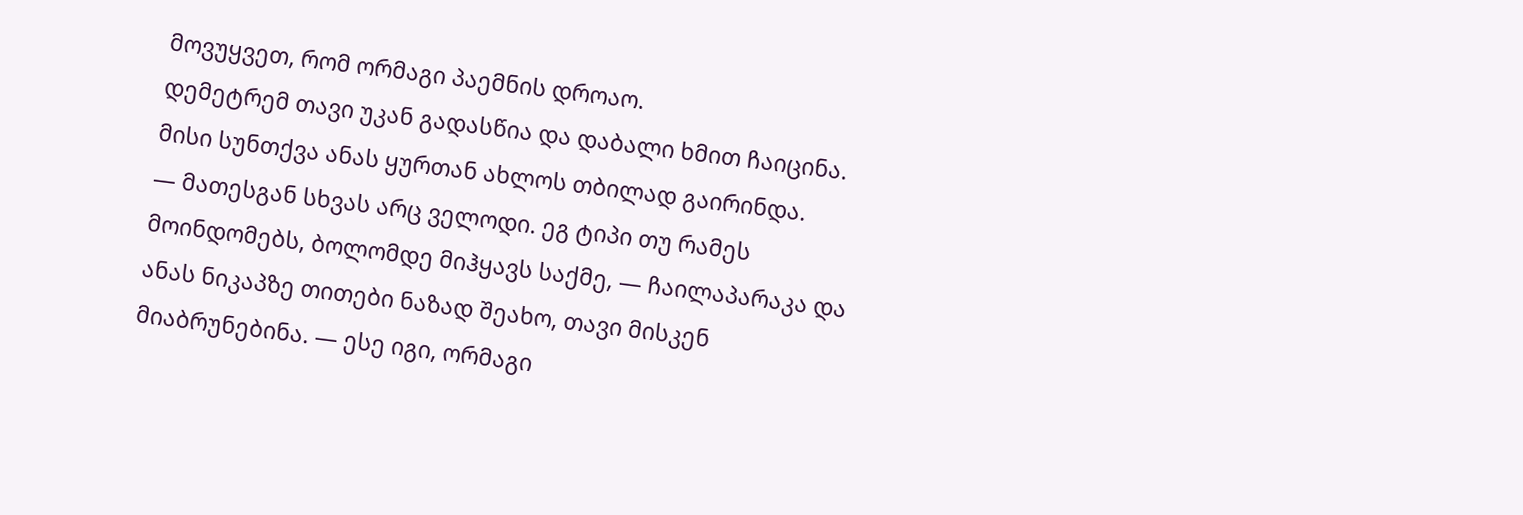მოვუყვეთ, რომ ორმაგი პაემნის დროაო.
დემეტრემ თავი უკან გადასწია და დაბალი ხმით ჩაიცინა. მისი სუნთქვა ანას ყურთან ახლოს თბილად გაირინდა.
— მათესგან სხვას არც ველოდი. ეგ ტიპი თუ რამეს მოინდომებს, ბოლომდე მიჰყავს საქმე, — ჩაილაპარაკა და ანას ნიკაპზე თითები ნაზად შეახო, თავი მისკენ მიაბრუნებინა. — ესე იგი, ორმაგი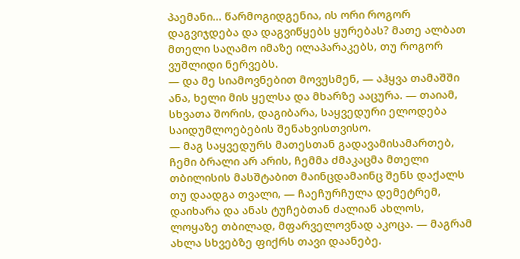პაემანი... წარმოგიდგენია, ის ორი როგორ დაგვიჯდება და დაგვიწყებს ყურებას? მათე ალბათ მთელი საღამო იმაზე ილაპარაკებს, თუ როგორ ვუშლიდი ნერვებს.
— და მე სიამოვნებით მოვუსმენ, — აჰყვა თამაშში ანა, ხელი მის ყელსა და მხარზე ააცურა. — თაიამ, სხვათა შორის, დაგიბარა, საყვედური ელოდება საიდუმლოებების შენახვისთვისო.
— მაგ საყვედურს მათესთან გადავამისამართებ, ჩემი ბრალი არ არის, ჩემმა ძმაკაცმა მთელი თბილისის მასშტაბით მაინცდამაინც შენს დაქალს თუ დაადგა თვალი, — ჩაეჩურჩულა დემეტრემ, დაიხარა და ანას ტუჩებთან ძალიან ახლოს, ლოყაზე თბილად, მფარველოვნად აკოცა. — მაგრამ ახლა სხვებზე ფიქრს თავი დაანებე.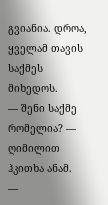გვიანია. დროა, ყველამ თავის საქმეს მიხედოს.
— შენი საქმე რომელია? — ღიმილით ჰკითხა ანამ.
—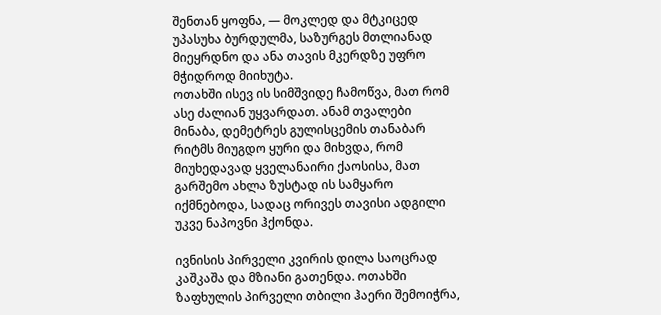შენთან ყოფნა, — მოკლედ და მტკიცედ უპასუხა ბურდულმა, საზურგეს მთლიანად მიეყრდნო და ანა თავის მკერდზე უფრო მჭიდროდ მიიხუტა.
ოთახში ისევ ის სიმშვიდე ჩამოწვა, მათ რომ ასე ძალიან უყვარდათ. ანამ თვალები მინაბა, დემეტრეს გულისცემის თანაბარ რიტმს მიუგდო ყური და მიხვდა, რომ მიუხედავად ყველანაირი ქაოსისა, მათ გარშემო ახლა ზუსტად ის სამყარო იქმნებოდა, სადაც ორივეს თავისი ადგილი უკვე ნაპოვნი ჰქონდა.

ივნისის პირველი კვირის დილა საოცრად კაშკაშა და მზიანი გათენდა. ოთახში ზაფხულის პირველი თბილი ჰაერი შემოიჭრა,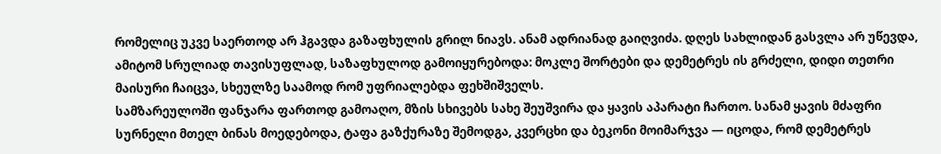რომელიც უკვე საერთოდ არ ჰგავდა გაზაფხულის გრილ ნიავს. ანამ ადრიანად გაიღვიძა. დღეს სახლიდან გასვლა არ უწევდა, ამიტომ სრულიად თავისუფლად, საზაფხულოდ გამოიყურებოდა: მოკლე შორტები და დემეტრეს ის გრძელი, დიდი თეთრი მაისური ჩაიცვა, სხეულზე საამოდ რომ უფრიალებდა ფეხშიშველს.
სამზარეულოში ფანჯარა ფართოდ გამოაღო, მზის სხივებს სახე შეუშვირა და ყავის აპარატი ჩართო. სანამ ყავის მძაფრი სურნელი მთელ ბინას მოედებოდა, ტაფა გაზქურაზე შემოდგა, კვერცხი და ბეკონი მოიმარჯვა — იცოდა, რომ დემეტრეს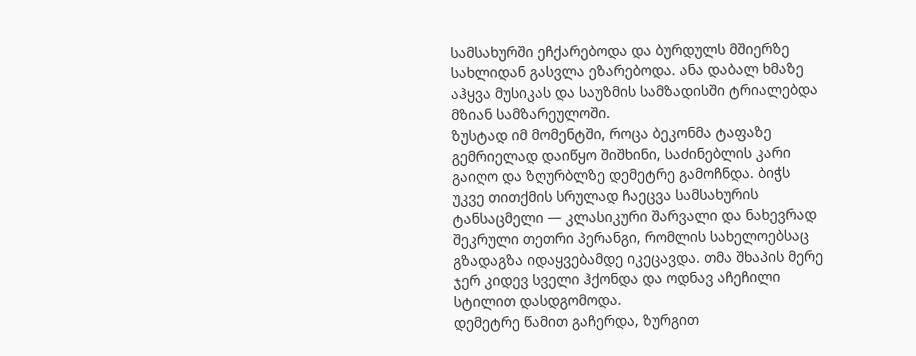სამსახურში ეჩქარებოდა და ბურდულს მშიერზე სახლიდან გასვლა ეზარებოდა. ანა დაბალ ხმაზე აჰყვა მუსიკას და საუზმის სამზადისში ტრიალებდა მზიან სამზარეულოში.
ზუსტად იმ მომენტში, როცა ბეკონმა ტაფაზე გემრიელად დაიწყო შიშხინი, საძინებლის კარი გაიღო და ზღურბლზე დემეტრე გამოჩნდა. ბიჭს უკვე თითქმის სრულად ჩაეცვა სამსახურის ტანსაცმელი — კლასიკური შარვალი და ნახევრად შეკრული თეთრი პერანგი, რომლის სახელოებსაც გზადაგზა იდაყვებამდე იკეცავდა. თმა შხაპის მერე ჯერ კიდევ სველი ჰქონდა და ოდნავ აჩეჩილი სტილით დასდგომოდა.
დემეტრე წამით გაჩერდა, ზურგით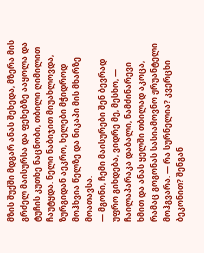მზის შუქში მდგარ ანას შეხედა, მზერა მის გრძელ მაისურსა და ფეხებზე ააყოლა და ტუჩის კუთხე ნაცნობი, თბილი ღიმილით ჩაუტყდა. ნელი ნაბიჯით მიუახლოვდა, ზურგიდან აეკრო, ხელები მჭიდროდ მოჰხვია წელზე და ნიკაპი მის მხარზე მოათავსა.
— მგონი, ჩემი მაისურები შენ ბევრად უფრო გიხდება, ვიდრე მე, მესხო, — ჩაილაპარაკა დაბალი, ნამძინარევი ხმით და ანას ყელში თბილად აკოცა, რამაც გოგონას სასიამოვნო ჟრუანტელი მოჰგვარა. — რა სურნელია? კვერცხი ბეკონით? შენგან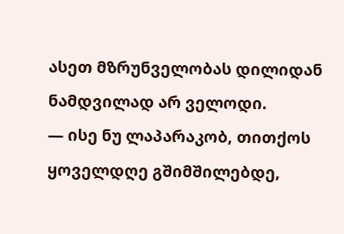ასეთ მზრუნველობას დილიდან ნამდვილად არ ველოდი.
— ისე ნუ ლაპარაკობ, თითქოს ყოველდღე გშიმშილებდე,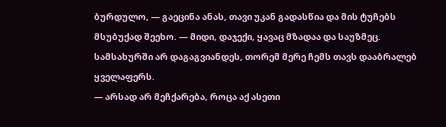ბურდულო, — გაეცინა ანას, თავი უკან გადასწია და მის ტუჩებს მსუბუქად შეეხო. — მიდი, დაჯექი, ყავაც მზადაა და საუზმეც. სამსახურში არ დაგაგვიანდეს, თორემ მერე ჩემს თავს დააბრალებ ყველაფერს.
— არსად არ მეჩქარება, როცა აქ ასეთი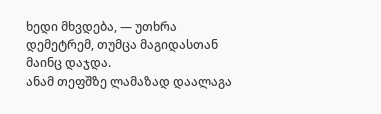ხედი მხვდება, — უთხრა დემეტრემ, თუმცა მაგიდასთან მაინც დაჯდა.
ანამ თეფშზე ლამაზად დაალაგა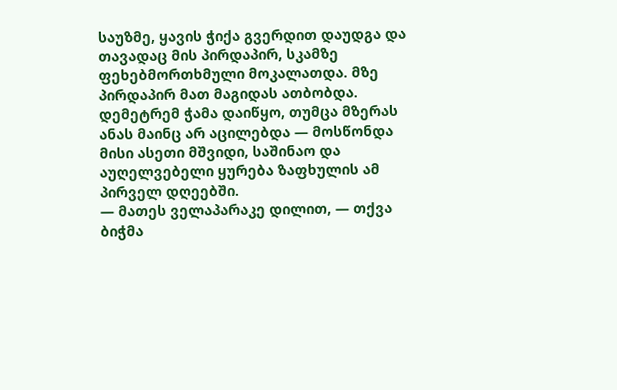საუზმე, ყავის ჭიქა გვერდით დაუდგა და თავადაც მის პირდაპირ, სკამზე ფეხებმორთხმული მოკალათდა. მზე პირდაპირ მათ მაგიდას ათბობდა. დემეტრემ ჭამა დაიწყო, თუმცა მზერას ანას მაინც არ აცილებდა — მოსწონდა მისი ასეთი მშვიდი, საშინაო და აუღელვებელი ყურება ზაფხულის ამ პირველ დღეებში.
— მათეს ველაპარაკე დილით, — თქვა ბიჭმა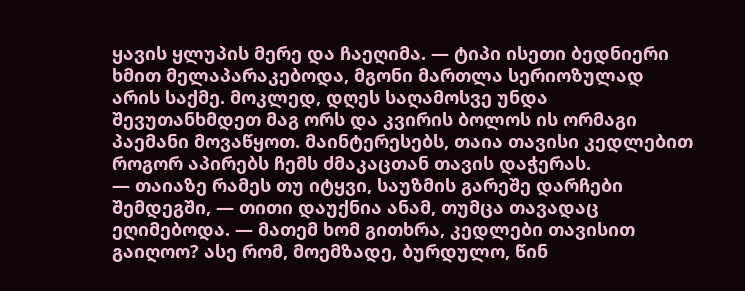ყავის ყლუპის მერე და ჩაეღიმა. — ტიპი ისეთი ბედნიერი ხმით მელაპარაკებოდა, მგონი მართლა სერიოზულად არის საქმე. მოკლედ, დღეს საღამოსვე უნდა შევუთანხმდეთ მაგ ორს და კვირის ბოლოს ის ორმაგი პაემანი მოვაწყოთ. მაინტერესებს, თაია თავისი კედლებით როგორ აპირებს ჩემს ძმაკაცთან თავის დაჭერას.
— თაიაზე რამეს თუ იტყვი, საუზმის გარეშე დარჩები შემდეგში, — თითი დაუქნია ანამ, თუმცა თავადაც ეღიმებოდა. — მათემ ხომ გითხრა, კედლები თავისით გაიღოო? ასე რომ, მოემზადე, ბურდულო, წინ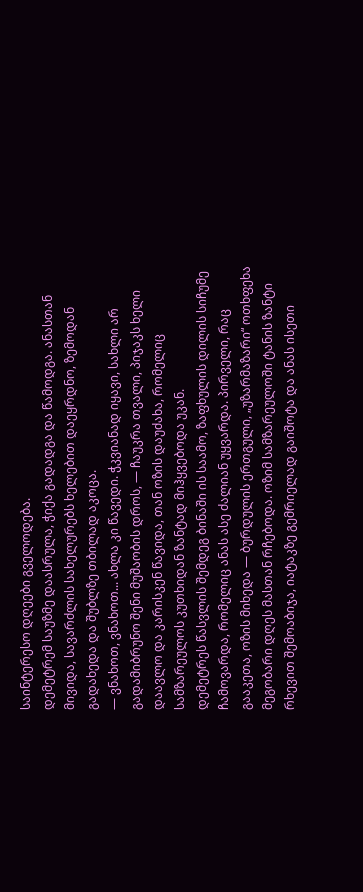საინტერესო დღეები გველოდება.
დემეტრემ საუზმე დაასრულა, ჭიქა გადადგა და წამოდგა. ანასთან მივიდა, სავარძლის სახელურებს ხელებით დაეყრდნო, ზემოდან გადახედა და შუბლზე თბილად აკოცა.
— ვნახოთ, ვნახოთ... ახლა კი წავედი. ჭკვიანად იყავი, სახლი არ გადამიბრუნო შენი მუშაობის დროს, — ჩაუკრა თვალი, პიჯაკს ხელი დაავლო და კარისკენ წავიდა, თან ოზის დაუძახა, რომელიც სამზარეულოს კუთხიდან ზანტად მიჰყვებოდა უკან.
დემეტრეს წასვლის შემდეგ ბინაში ის საამო, ზაფხულის დილის სიჩუმე ჩამოვარდა, რომელიც ანას ასე ძალიან უყვარდა. პირველი, რაც გააკეთა, ოზის მიხედა — ბურდულის ერთგული, „უზარმაზარი“ ოთხფეხა მეგობარი დღეს მასთან რჩებოდა. ოზიმ სამზარეულოში ტანის ზანტი რხევით შემოაბიჯა, იატაკზე გემრიელად გაიშოტა და ანას ისეთი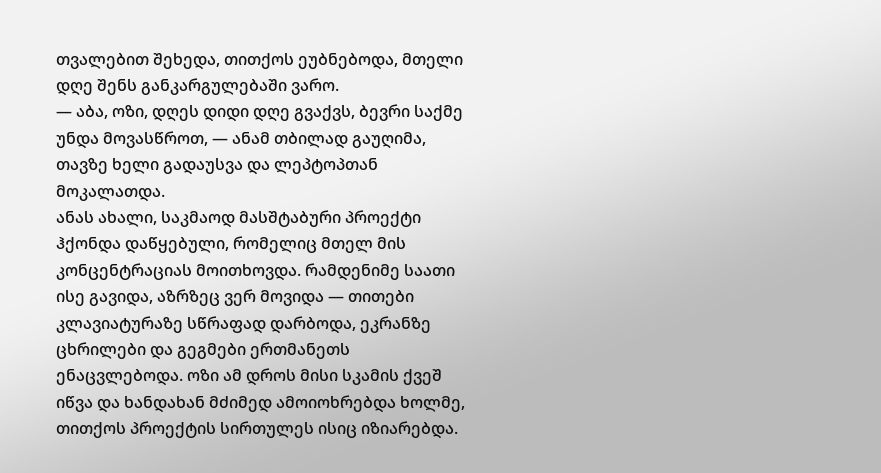თვალებით შეხედა, თითქოს ეუბნებოდა, მთელი დღე შენს განკარგულებაში ვარო.
— აბა, ოზი, დღეს დიდი დღე გვაქვს, ბევრი საქმე უნდა მოვასწროთ, — ანამ თბილად გაუღიმა, თავზე ხელი გადაუსვა და ლეპტოპთან მოკალათდა.
ანას ახალი, საკმაოდ მასშტაბური პროექტი ჰქონდა დაწყებული, რომელიც მთელ მის კონცენტრაციას მოითხოვდა. რამდენიმე საათი ისე გავიდა, აზრზეც ვერ მოვიდა — თითები კლავიატურაზე სწრაფად დარბოდა, ეკრანზე ცხრილები და გეგმები ერთმანეთს ენაცვლებოდა. ოზი ამ დროს მისი სკამის ქვეშ იწვა და ხანდახან მძიმედ ამოიოხრებდა ხოლმე, თითქოს პროექტის სირთულეს ისიც იზიარებდა.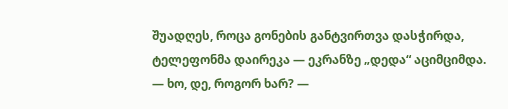შუადღეს, როცა გონების განტვირთვა დასჭირდა, ტელეფონმა დაირეკა — ეკრანზე „დედა“ აციმციმდა.
— ხო, დე, როგორ ხარ? —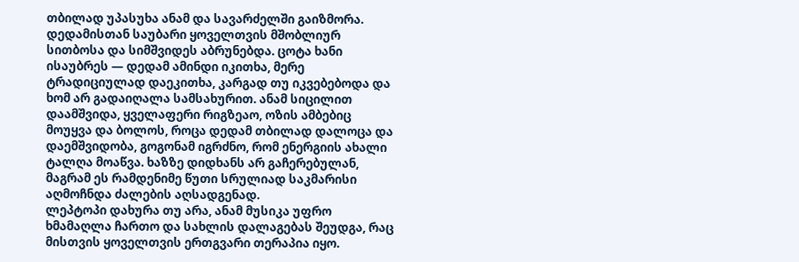თბილად უპასუხა ანამ და სავარძელში გაიზმორა.
დედამისთან საუბარი ყოველთვის მშობლიურ სითბოსა და სიმშვიდეს აბრუნებდა. ცოტა ხანი ისაუბრეს — დედამ ამინდი იკითხა, მერე ტრადიციულად დაეკითხა, კარგად თუ იკვებებოდა და ხომ არ გადაიღალა სამსახურით. ანამ სიცილით დაამშვიდა, ყველაფერი რიგზეაო, ოზის ამბებიც მოუყვა და ბოლოს, როცა დედამ თბილად დალოცა და დაემშვიდობა, გოგონამ იგრძნო, რომ ენერგიის ახალი ტალღა მოაწვა. ხაზზე დიდხანს არ გაჩერებულან, მაგრამ ეს რამდენიმე წუთი სრულიად საკმარისი აღმოჩნდა ძალების აღსადგენად.
ლეპტოპი დახურა თუ არა, ანამ მუსიკა უფრო ხმამაღლა ჩართო და სახლის დალაგებას შეუდგა, რაც მისთვის ყოველთვის ერთგვარი თერაპია იყო.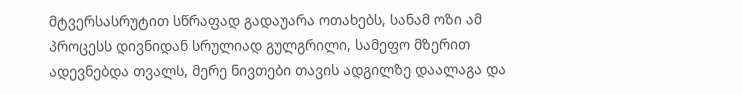მტვერსასრუტით სწრაფად გადაუარა ოთახებს, სანამ ოზი ამ პროცესს დივნიდან სრულიად გულგრილი, სამეფო მზერით ადევნებდა თვალს, მერე ნივთები თავის ადგილზე დაალაგა და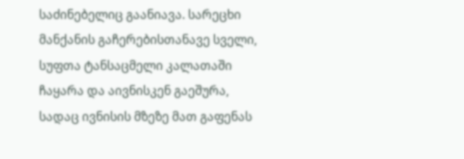საძინებელიც გაანიავა. სარეცხი მანქანის გაჩერებისთანავე სველი, სუფთა ტანსაცმელი კალათაში ჩაყარა და აივნისკენ გაეშურა, სადაც ივნისის მზეზე მათ გაფენას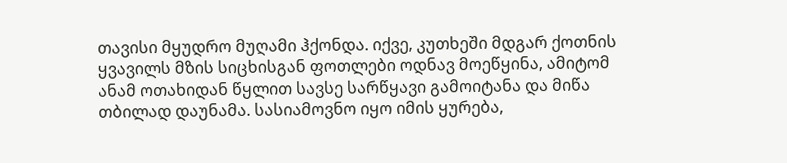თავისი მყუდრო მუღამი ჰქონდა. იქვე, კუთხეში მდგარ ქოთნის ყვავილს მზის სიცხისგან ფოთლები ოდნავ მოეწყინა, ამიტომ ანამ ოთახიდან წყლით სავსე სარწყავი გამოიტანა და მიწა თბილად დაუნამა. სასიამოვნო იყო იმის ყურება,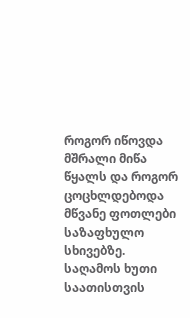როგორ იწოვდა მშრალი მიწა წყალს და როგორ ცოცხლდებოდა მწვანე ფოთლები საზაფხულო სხივებზე.
საღამოს ხუთი საათისთვის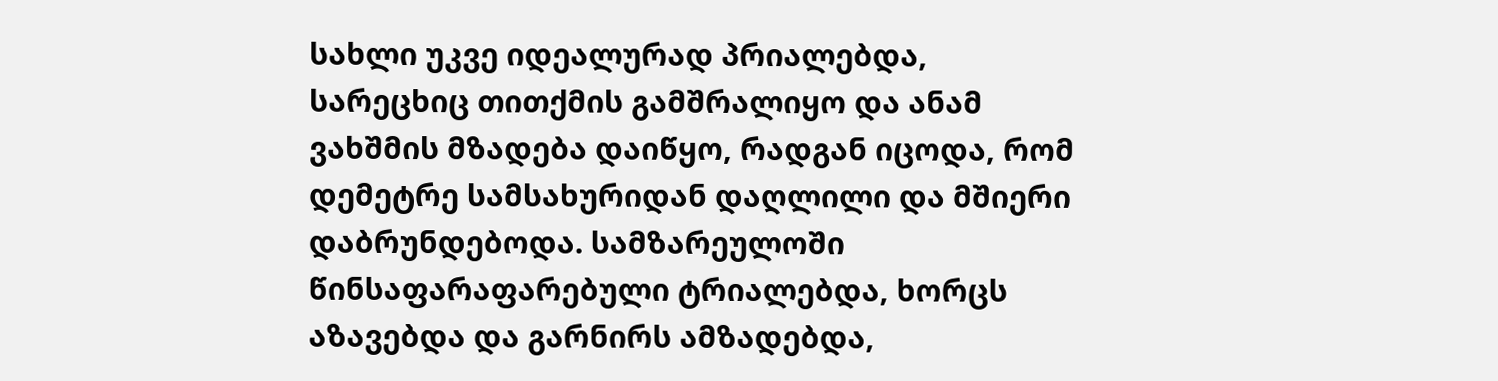სახლი უკვე იდეალურად პრიალებდა, სარეცხიც თითქმის გამშრალიყო და ანამ ვახშმის მზადება დაიწყო, რადგან იცოდა, რომ დემეტრე სამსახურიდან დაღლილი და მშიერი დაბრუნდებოდა. სამზარეულოში წინსაფარაფარებული ტრიალებდა, ხორცს აზავებდა და გარნირს ამზადებდა,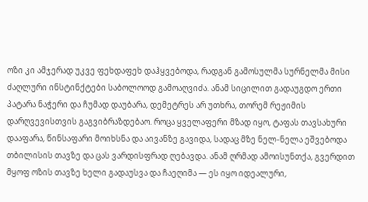ოზი კი ამჯერად უკვე ფეხდაფეხ დაჰყვებოდა, რადგან გამოსულმა სურნელმა მისი ძაღლური ინსტინქტები საბოლოოდ გამოაღვიძა. ანამ სიცილით გადაუგდო ერთი პატარა ნაჭერი და ჩუმად დაუბარა, დემეტრეს არ უთხრა, თორემ რეჟიმის დარღვევისთვის გაგვიბრაზდებაო. როცა ყველაფერი მზად იყო, ტაფას თავსახური დააფარა, წინსაფარი მოიხსნა და აივანზე გავიდა, სადაც მზე ნელ-ნელა ეშვებოდა თბილისის თავზე და ცას ვარდისფრად ღებავდა. ანამ ღრმად ამოისუნთქა, გვერდით მყოფ ოზის თავზე ხელი გადაუსვა და ჩაეღიმა — ეს იყო იდეალური,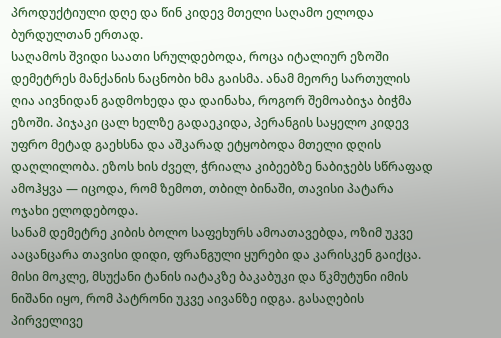პროდუქტიული დღე და წინ კიდევ მთელი საღამო ელოდა ბურდულთან ერთად.
საღამოს შვიდი საათი სრულდებოდა, როცა იტალიურ ეზოში დემეტრეს მანქანის ნაცნობი ხმა გაისმა. ანამ მეორე სართულის ღია აივნიდან გადმოხედა და დაინახა, როგორ შემოაბიჯა ბიჭმა ეზოში. პიჯაკი ცალ ხელზე გადაეკიდა, პერანგის საყელო კიდევ უფრო მეტად გაეხსნა და აშკარად ეტყობოდა მთელი დღის დაღლილობა. ეზოს ხის ძველ, ჭრიალა კიბეებზე ნაბიჯებს სწრაფად ამოჰყვა — იცოდა, რომ ზემოთ, თბილ ბინაში, თავისი პატარა ოჯახი ელოდებოდა.
სანამ დემეტრე კიბის ბოლო საფეხურს ამოათავებდა, ოზიმ უკვე ააცანცარა თავისი დიდი, ფრანგული ყურები და კარისკენ გაიქცა. მისი მოკლე, მსუქანი ტანის იატაკზე ბაკაბუკი და წკმუტუნი იმის ნიშანი იყო, რომ პატრონი უკვე აივანზე იდგა. გასაღების პირველივე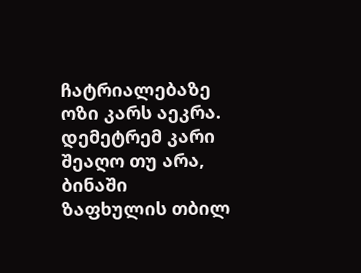ჩატრიალებაზე ოზი კარს აეკრა.
დემეტრემ კარი შეაღო თუ არა, ბინაში ზაფხულის თბილ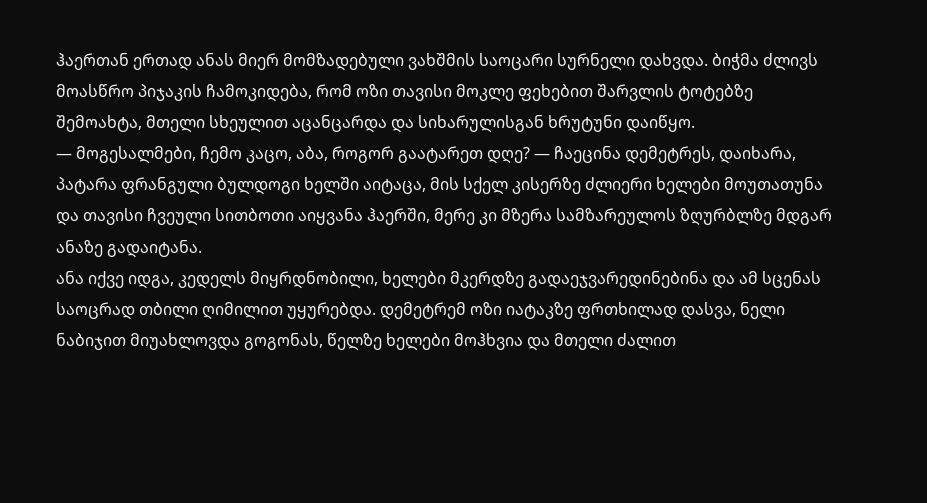ჰაერთან ერთად ანას მიერ მომზადებული ვახშმის საოცარი სურნელი დახვდა. ბიჭმა ძლივს მოასწრო პიჯაკის ჩამოკიდება, რომ ოზი თავისი მოკლე ფეხებით შარვლის ტოტებზე შემოახტა, მთელი სხეულით აცანცარდა და სიხარულისგან ხრუტუნი დაიწყო.
— მოგესალმები, ჩემო კაცო, აბა, როგორ გაატარეთ დღე? — ჩაეცინა დემეტრეს, დაიხარა, პატარა ფრანგული ბულდოგი ხელში აიტაცა, მის სქელ კისერზე ძლიერი ხელები მოუთათუნა და თავისი ჩვეული სითბოთი აიყვანა ჰაერში, მერე კი მზერა სამზარეულოს ზღურბლზე მდგარ ანაზე გადაიტანა.
ანა იქვე იდგა, კედელს მიყრდნობილი, ხელები მკერდზე გადაეჯვარედინებინა და ამ სცენას საოცრად თბილი ღიმილით უყურებდა. დემეტრემ ოზი იატაკზე ფრთხილად დასვა, ნელი ნაბიჯით მიუახლოვდა გოგონას, წელზე ხელები მოჰხვია და მთელი ძალით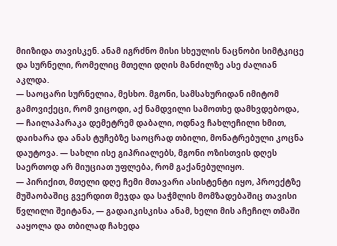მიიზიდა თავისკენ. ანამ იგრძნო მისი სხეულის ნაცნობი სიმტკიცე და სურნელი, რომელიც მთელი დღის მანძილზე ასე ძალიან აკლდა.
— საოცარი სურნელია, მესხო. მგონი, სამსახურიდან იმიტომ გამოვიქეცი, რომ ვიცოდი, აქ ნამდვილი სამოთხე დამხვდებოდა, — ჩაილაპარაკა დემეტრემ დაბალი, ოდნავ ჩახლეჩილი ხმით, დაიხარა და ანას ტუჩებზე საოცრად თბილი, მონატრებული კოცნა დაუტოვა. — სახლი ისე გიპრიალებს, მგონი ოზისთვის დღეს საერთოდ არ მიუციათ უფლება, რომ გაქანებულიყო.
— პირიქით, მთელი დღე ჩემი მთავარი ასისტენტი იყო, პროექტზე მუშაობაშიც გვერდით მეჯდა და საჭმლის მომზადებაშიც თავისი წვლილი შეიტანა, — გადაიკისკისა ანამ, ხელი მის აჩეჩილ თმაში ააყოლა და თბილად ჩახედა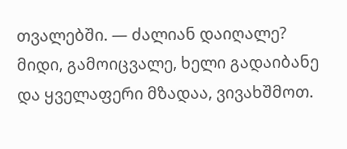თვალებში. — ძალიან დაიღალე? მიდი, გამოიცვალე, ხელი გადაიბანე და ყველაფერი მზადაა, ვივახშმოთ.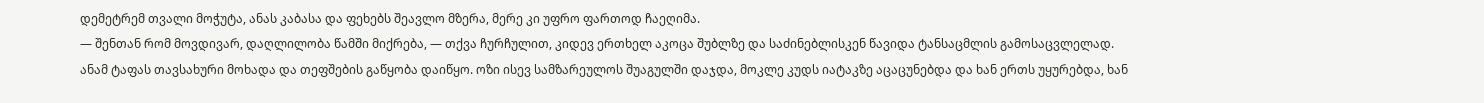დემეტრემ თვალი მოჭუტა, ანას კაბასა და ფეხებს შეავლო მზერა, მერე კი უფრო ფართოდ ჩაეღიმა.
— შენთან რომ მოვდივარ, დაღლილობა წამში მიქრება, — თქვა ჩურჩულით, კიდევ ერთხელ აკოცა შუბლზე და საძინებლისკენ წავიდა ტანსაცმლის გამოსაცვლელად.
ანამ ტაფას თავსახური მოხადა და თეფშების გაწყობა დაიწყო. ოზი ისევ სამზარეულოს შუაგულში დაჯდა, მოკლე კუდს იატაკზე აცაცუნებდა და ხან ერთს უყურებდა, ხან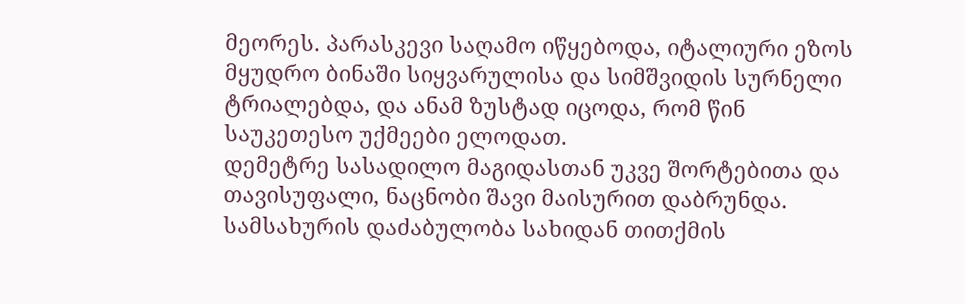მეორეს. პარასკევი საღამო იწყებოდა, იტალიური ეზოს მყუდრო ბინაში სიყვარულისა და სიმშვიდის სურნელი ტრიალებდა, და ანამ ზუსტად იცოდა, რომ წინ საუკეთესო უქმეები ელოდათ.
დემეტრე სასადილო მაგიდასთან უკვე შორტებითა და თავისუფალი, ნაცნობი შავი მაისურით დაბრუნდა. სამსახურის დაძაბულობა სახიდან თითქმის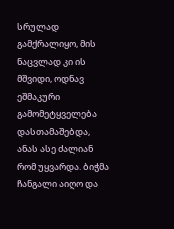სრულად გამქრალიყო, მის ნაცვლად კი ის მშვიდი, ოდნავ ეშმაკური გამომეტყველება დასთამაშებდა, ანას ასე ძალიან რომ უყვარდა. ბიჭმა ჩანგალი აიღო და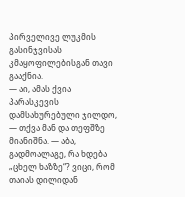პირველივე ლუკმის გასინჯვისას კმაყოფილებისგან თავი გააქნია.
— აი, ამას ქვია პარასკევის დამსახურებული ჯილდო, — თქვა მან და თეფშზე მიანიშნა. — აბა, გადმოალაგე, რა ხდება „ცხელ ხაზზე“? ვიცი, რომ თაიას დილიდან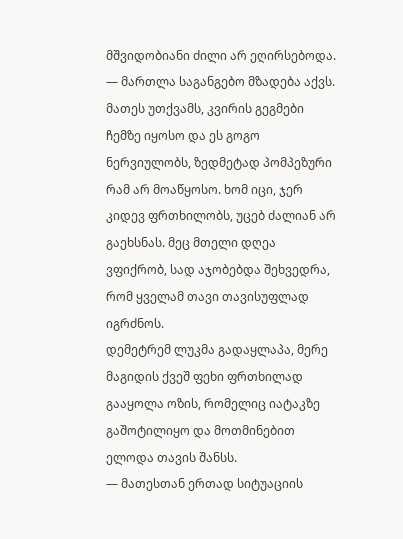მშვიდობიანი ძილი არ ეღირსებოდა.
— მართლა საგანგებო მზადება აქვს. მათეს უთქვამს, კვირის გეგმები ჩემზე იყოსო და ეს გოგო ნერვიულობს, ზედმეტად პომპეზური რამ არ მოაწყოსო. ხომ იცი, ჯერ კიდევ ფრთხილობს, უცებ ძალიან არ გაეხსნას. მეც მთელი დღეა ვფიქრობ, სად აჯობებდა შეხვედრა, რომ ყველამ თავი თავისუფლად იგრძნოს.
დემეტრემ ლუკმა გადაყლაპა, მერე მაგიდის ქვეშ ფეხი ფრთხილად გააყოლა ოზის, რომელიც იატაკზე გაშოტილიყო და მოთმინებით ელოდა თავის შანსს.
— მათესთან ერთად სიტუაციის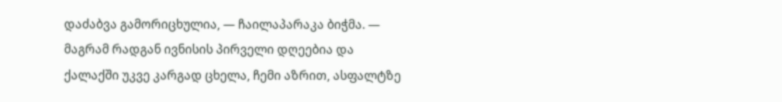დაძაბვა გამორიცხულია, — ჩაილაპარაკა ბიჭმა. — მაგრამ რადგან ივნისის პირველი დღეებია და ქალაქში უკვე კარგად ცხელა, ჩემი აზრით, ასფალტზე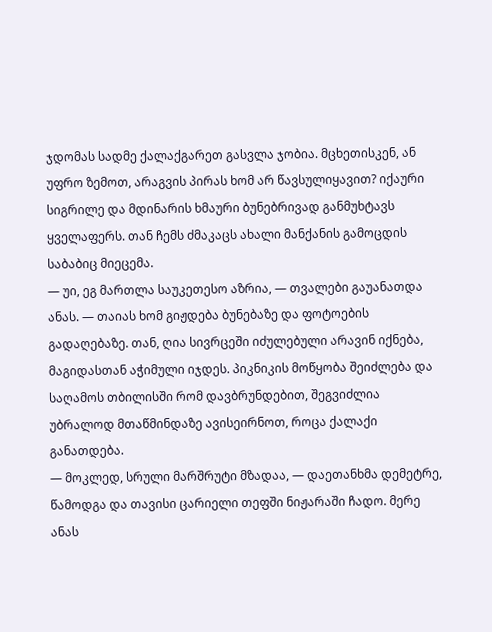ჯდომას სადმე ქალაქგარეთ გასვლა ჯობია. მცხეთისკენ, ან უფრო ზემოთ, არაგვის პირას ხომ არ წავსულიყავით? იქაური სიგრილე და მდინარის ხმაური ბუნებრივად განმუხტავს ყველაფერს. თან ჩემს ძმაკაცს ახალი მანქანის გამოცდის საბაბიც მიეცემა.
— უი, ეგ მართლა საუკეთესო აზრია, — თვალები გაუანათდა ანას. — თაიას ხომ გიჟდება ბუნებაზე და ფოტოების გადაღებაზე. თან, ღია სივრცეში იძულებული არავინ იქნება, მაგიდასთან აჭიმული იჯდეს. პიკნიკის მოწყობა შეიძლება და საღამოს თბილისში რომ დავბრუნდებით, შეგვიძლია უბრალოდ მთაწმინდაზე ავისეირნოთ, როცა ქალაქი განათდება.
— მოკლედ, სრული მარშრუტი მზადაა, — დაეთანხმა დემეტრე, წამოდგა და თავისი ცარიელი თეფში ნიჟარაში ჩადო. მერე ანას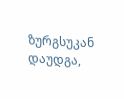ზურგსუკან დაუდგა,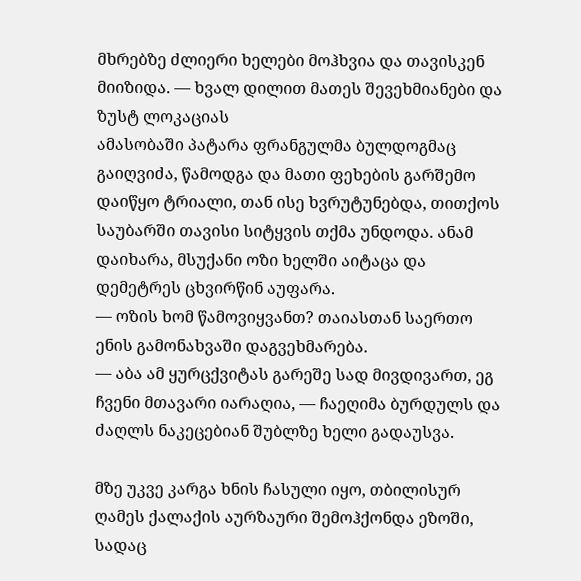მხრებზე ძლიერი ხელები მოჰხვია და თავისკენ მიიზიდა. — ხვალ დილით მათეს შევეხმიანები და ზუსტ ლოკაციას
ამასობაში პატარა ფრანგულმა ბულდოგმაც გაიღვიძა, წამოდგა და მათი ფეხების გარშემო დაიწყო ტრიალი, თან ისე ხვრუტუნებდა, თითქოს საუბარში თავისი სიტყვის თქმა უნდოდა. ანამ დაიხარა, მსუქანი ოზი ხელში აიტაცა და დემეტრეს ცხვირწინ აუფარა.
— ოზის ხომ წამოვიყვანთ? თაიასთან საერთო ენის გამონახვაში დაგვეხმარება.
— აბა ამ ყურცქვიტას გარეშე სად მივდივართ, ეგ ჩვენი მთავარი იარაღია, — ჩაეღიმა ბურდულს და ძაღლს ნაკეცებიან შუბლზე ხელი გადაუსვა.

მზე უკვე კარგა ხნის ჩასული იყო, თბილისურ ღამეს ქალაქის აურზაური შემოჰქონდა ეზოში, სადაც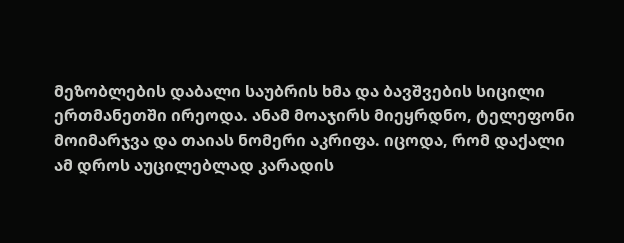მეზობლების დაბალი საუბრის ხმა და ბავშვების სიცილი ერთმანეთში ირეოდა. ანამ მოაჯირს მიეყრდნო, ტელეფონი მოიმარჯვა და თაიას ნომერი აკრიფა. იცოდა, რომ დაქალი ამ დროს აუცილებლად კარადის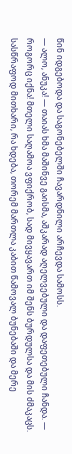წინ იდგებოდა და საგონებელში ჩავარდნილი არჩევდა სამოსს.
— ალო, ანუკა! — თაიას ხმა მაშინვე გაისმა, აშკარად აღელვებული და დაფეთებული ჩანდა. — როგორც იქნა! მთელი საღამოა ვფიქრობ, სად მივყავართ იმ შენს ბურდულსა და მის ძმაკაცს. სასწრაფოდ მითხარი, რა ხდება, თორემ მართლა კაბით წამოვალ ბუნებაში და მერე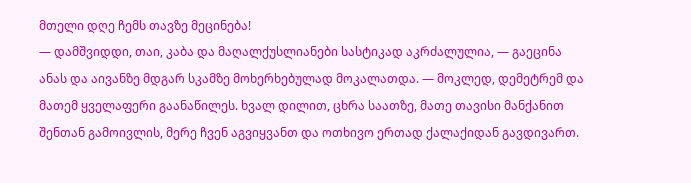მთელი დღე ჩემს თავზე მეცინება!
— დამშვიდდი, თაი, კაბა და მაღალქუსლიანები სასტიკად აკრძალულია, — გაეცინა ანას და აივანზე მდგარ სკამზე მოხერხებულად მოკალათდა. — მოკლედ, დემეტრემ და მათემ ყველაფერი გაანაწილეს. ხვალ დილით, ცხრა საათზე, მათე თავისი მანქანით შენთან გამოივლის, მერე ჩვენ აგვიყვანთ და ოთხივო ერთად ქალაქიდან გავდივართ.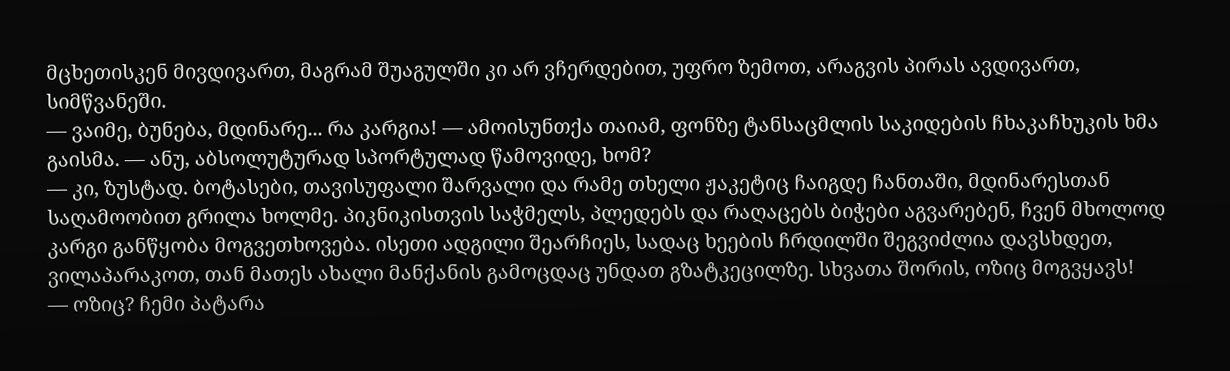მცხეთისკენ მივდივართ, მაგრამ შუაგულში კი არ ვჩერდებით, უფრო ზემოთ, არაგვის პირას ავდივართ, სიმწვანეში.
— ვაიმე, ბუნება, მდინარე... რა კარგია! — ამოისუნთქა თაიამ, ფონზე ტანსაცმლის საკიდების ჩხაკაჩხუკის ხმა გაისმა. — ანუ, აბსოლუტურად სპორტულად წამოვიდე, ხომ?
— კი, ზუსტად. ბოტასები, თავისუფალი შარვალი და რამე თხელი ჟაკეტიც ჩაიგდე ჩანთაში, მდინარესთან საღამოობით გრილა ხოლმე. პიკნიკისთვის საჭმელს, პლედებს და რაღაცებს ბიჭები აგვარებენ, ჩვენ მხოლოდ კარგი განწყობა მოგვეთხოვება. ისეთი ადგილი შეარჩიეს, სადაც ხეების ჩრდილში შეგვიძლია დავსხდეთ, ვილაპარაკოთ, თან მათეს ახალი მანქანის გამოცდაც უნდათ გზატკეცილზე. სხვათა შორის, ოზიც მოგვყავს!
— ოზიც? ჩემი პატარა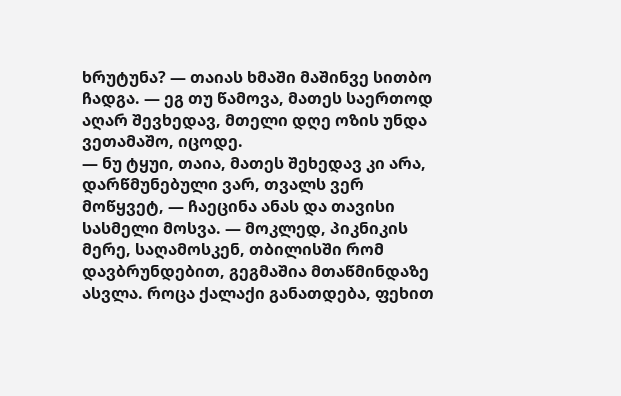ხრუტუნა? — თაიას ხმაში მაშინვე სითბო ჩადგა. — ეგ თუ წამოვა, მათეს საერთოდ აღარ შევხედავ, მთელი დღე ოზის უნდა ვეთამაშო, იცოდე.
— ნუ ტყუი, თაია, მათეს შეხედავ კი არა, დარწმუნებული ვარ, თვალს ვერ მოწყვეტ, — ჩაეცინა ანას და თავისი სასმელი მოსვა. — მოკლედ, პიკნიკის მერე, საღამოსკენ, თბილისში რომ დავბრუნდებით, გეგმაშია მთაწმინდაზე ასვლა. როცა ქალაქი განათდება, ფეხით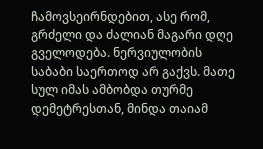ჩამოვსეირნდებით, ასე რომ, გრძელი და ძალიან მაგარი დღე გველოდება. ნერვიულობის საბაბი საერთოდ არ გაქვს. მათე სულ იმას ამბობდა თურმე დემეტრესთან, მინდა თაიამ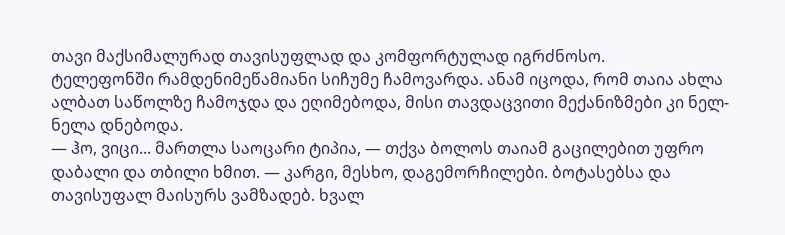თავი მაქსიმალურად თავისუფლად და კომფორტულად იგრძნოსო.
ტელეფონში რამდენიმეწამიანი სიჩუმე ჩამოვარდა. ანამ იცოდა, რომ თაია ახლა ალბათ საწოლზე ჩამოჯდა და ეღიმებოდა, მისი თავდაცვითი მექანიზმები კი ნელ-ნელა დნებოდა.
— ჰო, ვიცი... მართლა საოცარი ტიპია, — თქვა ბოლოს თაიამ გაცილებით უფრო დაბალი და თბილი ხმით. — კარგი, მესხო, დაგემორჩილები. ბოტასებსა და თავისუფალ მაისურს ვამზადებ. ხვალ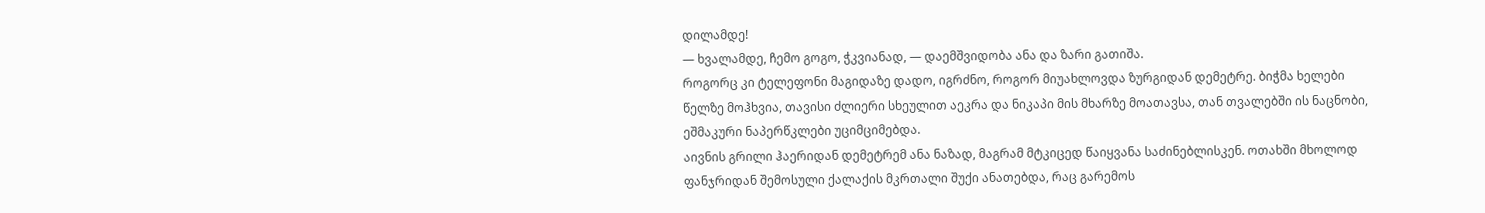დილამდე!
— ხვალამდე, ჩემო გოგო, ჭკვიანად, — დაემშვიდობა ანა და ზარი გათიშა.
როგორც კი ტელეფონი მაგიდაზე დადო, იგრძნო, როგორ მიუახლოვდა ზურგიდან დემეტრე. ბიჭმა ხელები წელზე მოჰხვია, თავისი ძლიერი სხეულით აეკრა და ნიკაპი მის მხარზე მოათავსა, თან თვალებში ის ნაცნობი, ეშმაკური ნაპერწკლები უციმციმებდა.
აივნის გრილი ჰაერიდან დემეტრემ ანა ნაზად, მაგრამ მტკიცედ წაიყვანა საძინებლისკენ. ოთახში მხოლოდ ფანჯრიდან შემოსული ქალაქის მკრთალი შუქი ანათებდა, რაც გარემოს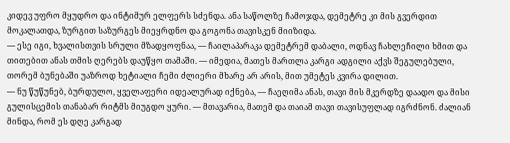კიდევ უფრო მყუდრო და ინტიმურ ელფერს სძენდა. ანა საწოლზე ჩამოჯდა, დემეტრე კი მის გვერდით მოკალათდა, ზურგით საზურგეს მიეყრდნო და გოგონა თავისკენ მიიზიდა.
— ესე იგი, ხვალისთვის სრული მზადყოფნაა, — ჩაილაპარაკა დემეტრემ დაბალი, ოდნავ ჩახლეჩილი ხმით და თითებით ანას თმის ღერებს დაუწყო თამაში. — იმედია, მათეს მართლა კარგი ადგილი აქვს შეგულებული, თორემ ბუნებაში უაზროდ ხეტიალი ჩემი ძლიერი მხარე არ არის, მით უმეტეს კვირა დილით.
— ნუ წუწუნებ, ბურდულო, ყველაფერი იდეალურად იქნება, — ჩაეღიმა ანას, თავი მის მკერდზე დაადო და მისი გულისცემის თანაბარ რიტმს მიუგდო ყური. — მთავარია, მათემ და თაიამ თავი თავისუფლად იგრძნონ. ძალიან მინდა, რომ ეს დღე კარგად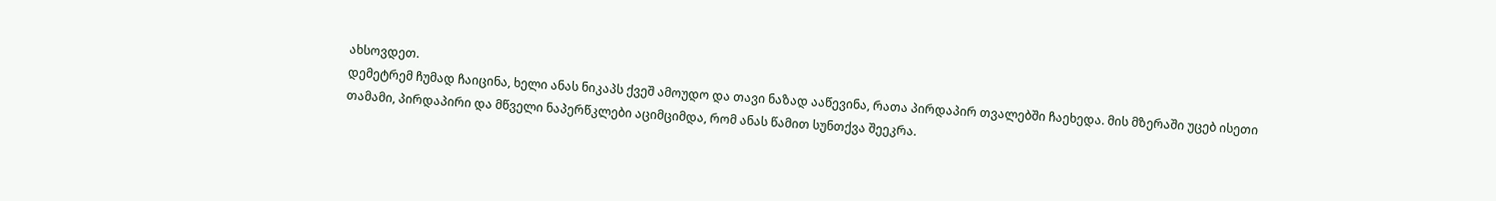ახსოვდეთ.
დემეტრემ ჩუმად ჩაიცინა, ხელი ანას ნიკაპს ქვეშ ამოუდო და თავი ნაზად ააწევინა, რათა პირდაპირ თვალებში ჩაეხედა. მის მზერაში უცებ ისეთი თამამი, პირდაპირი და მწველი ნაპერწკლები აციმციმდა, რომ ანას წამით სუნთქვა შეეკრა.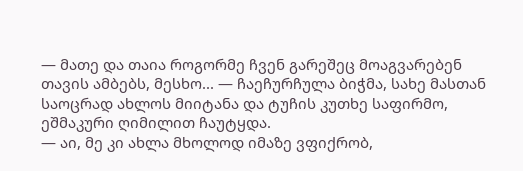— მათე და თაია როგორმე ჩვენ გარეშეც მოაგვარებენ თავის ამბებს, მესხო... — ჩაეჩურჩულა ბიჭმა, სახე მასთან საოცრად ახლოს მიიტანა და ტუჩის კუთხე საფირმო, ეშმაკური ღიმილით ჩაუტყდა.
— აი, მე კი ახლა მხოლოდ იმაზე ვფიქრობ,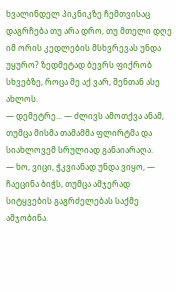ხვალინდელ პიკნიკზე ჩემთვისაც დაგრჩება თუ არა დრო, თუ მთელი დღე იმ ორის კედლების მსხვრევას უნდა უყურო? ზედმეტად ბევრს ფიქრობ სხვებზე, როცა მე აქ ვარ, შენთან ასე ახლოს.
— დემეტრე... — ძლივს ამოთქვა ანამ, თუმცა მისმა თამამმა ფლირტმა და სიახლოვემ სრულიად განაიარაღა.
— ხო, ვიცი, ჭკვიანად უნდა ვიყო, — ჩაეცინა ბიჭს, თუმცა ამჯერად სიტყვების გაგრძელებას საქმე ამჯობინა.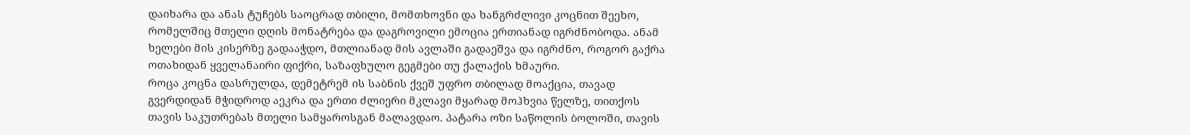დაიხარა და ანას ტუჩებს საოცრად თბილი, მომთხოვნი და ხანგრძლივი კოცნით შეეხო, რომელშიც მთელი დღის მონატრება და დაგროვილი ემოცია ერთიანად იგრძნობოდა. ანამ ხელები მის კისერზე გადააჭდო, მთლიანად მის ავლაში გადაეშვა და იგრძნო, როგორ გაქრა ოთახიდან ყველანაირი ფიქრი, საზაფხულო გეგმები თუ ქალაქის ხმაური.
როცა კოცნა დასრულდა, დემეტრემ ის საბნის ქვეშ უფრო თბილად მოაქცია, თავად გვერდიდან მჭიდროდ აეკრა და ერთი ძლიერი მკლავი მყარად მოჰხვია წელზე, თითქოს თავის საკუთრებას მთელი სამყაროსგან მალავდაო. პატარა ოზი საწოლის ბოლოში, თავის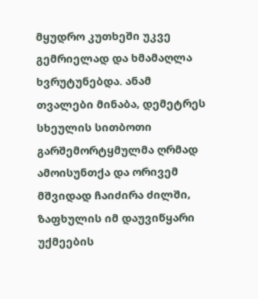მყუდრო კუთხეში უკვე გემრიელად და ხმამაღლა ხვრუტუნებდა. ანამ თვალები მინაბა, დემეტრეს სხეულის სითბოთი გარშემორტყმულმა ღრმად ამოისუნთქა და ორივემ მშვიდად ჩაიძირა ძილში, ზაფხულის იმ დაუვიწყარი უქმეების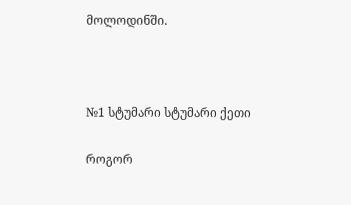მოლოდინში.



№1 სტუმარი სტუმარი ქეთი

როგორ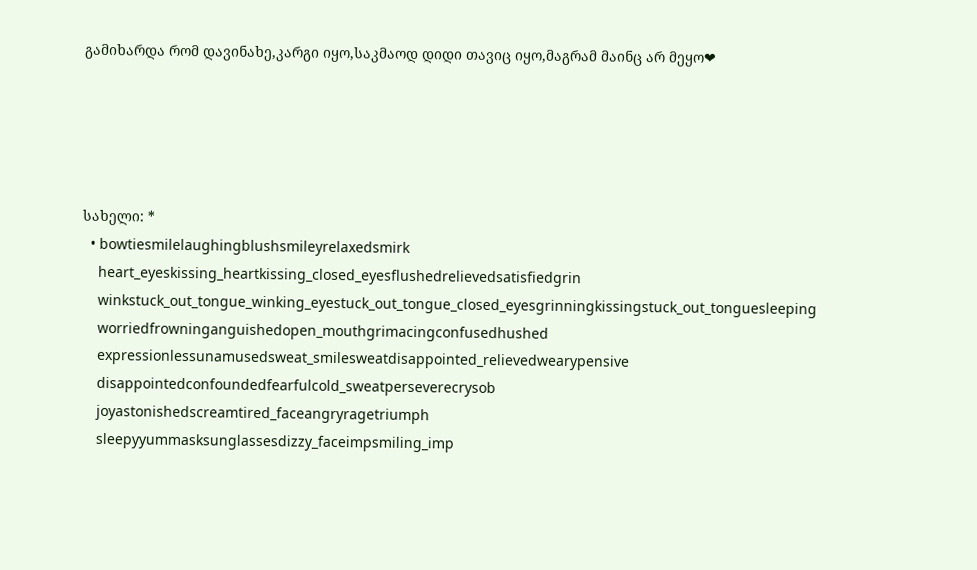გამიხარდა რომ დავინახე,კარგი იყო,საკმაოდ დიდი თავიც იყო,მაგრამ მაინც არ მეყო❤





სახელი: *
  • bowtiesmilelaughingblushsmileyrelaxedsmirk
    heart_eyeskissing_heartkissing_closed_eyesflushedrelievedsatisfiedgrin
    winkstuck_out_tongue_winking_eyestuck_out_tongue_closed_eyesgrinningkissingstuck_out_tonguesleeping
    worriedfrowninganguishedopen_mouthgrimacingconfusedhushed
    expressionlessunamusedsweat_smilesweatdisappointed_relievedwearypensive
    disappointedconfoundedfearfulcold_sweatperseverecrysob
    joyastonishedscreamtired_faceangryragetriumph
    sleepyyummasksunglassesdizzy_faceimpsmiling_imp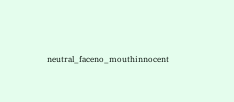neutral_faceno_mouthinnocent